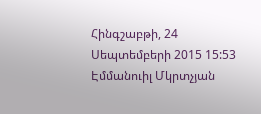Հինգշաբթի, 24 Սեպտեմբերի 2015 15:53
Էմմանուիլ Մկրտչյան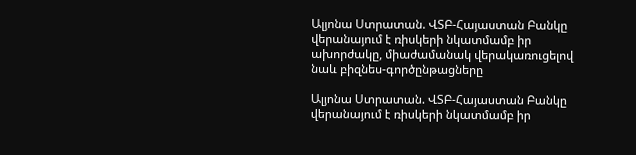Ալյոնա Ստրատան. ՎՏԲ-Հայաստան Բանկը վերանայում է ռիսկերի նկատմամբ իր ախորժակը, միաժամանակ վերակառուցելով նաև բիզնես-գործընթացները

Ալյոնա Ստրատան. ՎՏԲ-Հայաստան Բանկը վերանայում է ռիսկերի նկատմամբ իր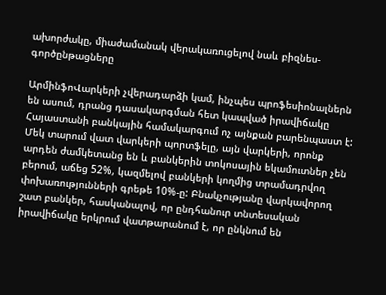ախորժակը, միաժամանակ վերակառուցելով նաև բիզնես-գործընթացները

ԱրմինֆոՎարկերի չվերադարձի կամ, ինչպես պրոֆեսիոնալներն են ասում, դրանց դասակարգման հետ կապված իրավիճակը Հայաստանի բանկային համակարգում ոչ այնքան բարենպաստ է: Մեկ տարում վատ վարկերի պորտֆելը, այն վարկերի, որոնք արդեն ժամկետանց են և բանկերին տոկոսային եկամուտներ չեն բերում, աճեց 52%, կազմելով բանկերի կողմից տրամադրվող փոխառությունների գրեթե 10%-ը: Բնակչությանը վարկավորող շատ բանկեր, հասկանալով, որ ընդհանուր տնտեսական իրավիճակը երկրում վատթարանում է, որ ընկնում են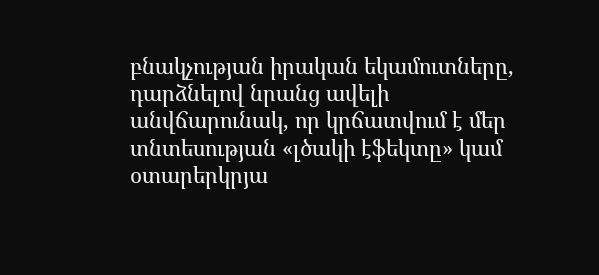բնակչության իրական եկամուտները, դարձնելով նրանց ավելի անվճարունակ, որ կրճատվում է մեր տնտեսության «լծակի էֆեկտը» կամ օտարերկրյա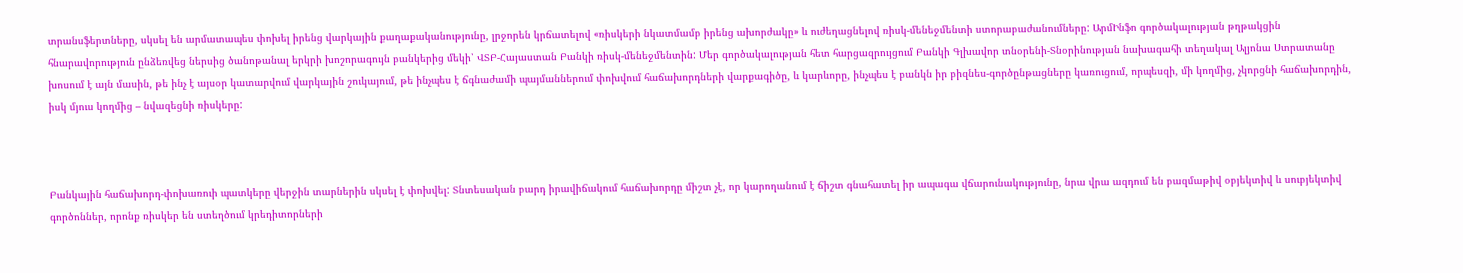տրանսֆերտները, սկսել են արմատապես փոխել իրենց վարկային քաղաքականությունը, լրջորեն կրճատելով «ռիսկերի նկատմամբ իրենց ախորժակը» և ուժեղացնելով ռիսկ-մենեջմենտի ստորաբաժանումները: ԱրմԻնֆո գործակալության թղթակցին հնարավորություն ընձեռվեց ներսից ծանոթանալ երկրի խոշորագույն բանկերից մեկի՝ ՎՏԲ-Հայաստան Բանկի ռիսկ-մենեջմենտին: Մեր գործակալության հետ հարցազրույցում Բանկի Գլխավոր տնօրենի-Տնօրինության նախագահի տեղակալ Ալյոնա Ստրատանը խոսում է այն մասին, թե ինչ է այսօր կատարվում վարկային շուկայում, թե ինչպես է ճգնաժամի պայմաններում փոխվում հաճախորդների վարքագիծը, և կարևորը, ինչպես է բանկն իր բիզնես-գործընթացները կառուցում, որպեսզի, մի կողմից, չկորցնի հաճախորդին, իսկ մյուս կողմից – նվազեցնի ռիսկերը:



Բանկային հաճախորդ-փոխառուի պատկերը վերջին տարներին սկսել է փոխվել: Տնտեսական բարդ իրավիճակում հաճախորդը միշտ չէ, որ կարողանում է ճիշտ գնահատել իր ապագա վճարունակությունը, նրա վրա ազդում են բազմաթիվ օբյեկտիվ և սուբյեկտիվ գործոններ, որոնք ռիսկեր են ստեղծում կրեդիտորների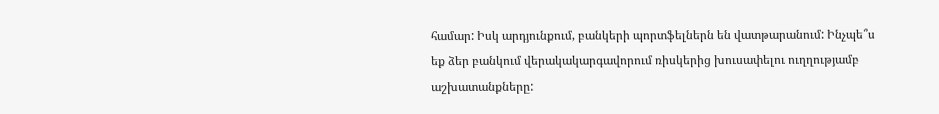համար: Իսկ արդյունքում, բանկերի պորտֆելներն են վատթարանում: Ինչպե՞ս եք ձեր բանկում վերակակարգավորում ռիսկերից խուսափելու ուղղությամբ աշխատանքները: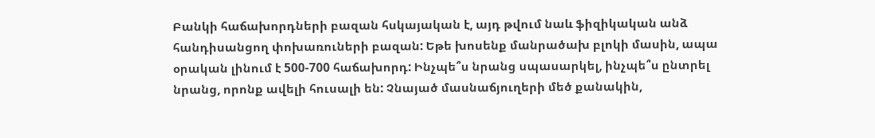Բանկի հաճախորդների բազան հսկայական է, այդ թվում նաև ֆիզիկական անձ հանդիսանցող փոխառուների բազան: Եթե խոսենք մանրածախ բլոկի մասին, ապա օրական լինում է 500-700 հաճախորդ: Ինչպե՞ս նրանց սպասարկել, ինչպե՞ս ընտրել նրանց, որոնք ավելի հուսալի են: Չնայած մասնաճյուղերի մեծ քանակին,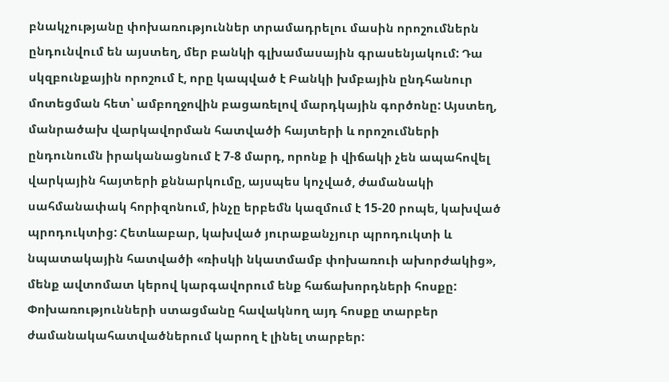բնակչությանը փոխառություններ տրամադրելու մասին որոշումներն ընդունվում են այստեղ, մեր բանկի գլխամասային գրասենյակում: Դա սկզբունքային որոշում է, որը կապված է Բանկի խմբային ընդհանուր մոտեցման հետ՝ ամբողջովին բացառելով մարդկային գործոնը: Այստեղ, մանրածախ վարկավորման հատվածի հայտերի և որոշումների ընդունումն իրականացնում է 7-8 մարդ, որոնք ի վիճակի չեն ապահովել վարկային հայտերի քննարկումը, այսպես կոչված, ժամանակի սահմանափակ հորիզոնում, ինչը երբեմն կազմում է 15-20 րոպե, կախված պրոդուկտից: Հետևաբար, կախված յուրաքանչյուր պրոդուկտի և նպատակային հատվածի «ռիսկի նկատմամբ փոխառուի ախորժակից», մենք ավտոմատ կերով կարգավորում ենք հաճախորդների հոսքը: Փոխառությունների ստացմանը հավակնող այդ հոսքը տարբեր ժամանակահատվածներում կարող է լինել տարբեր: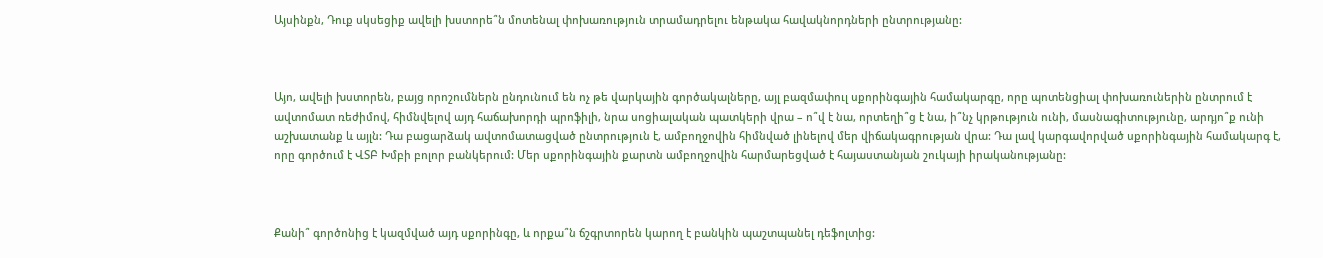Այսինքն, Դուք սկսեցիք ավելի խստորե՞ն մոտենալ փոխառություն տրամադրելու ենթակա հավակնորդների ընտրությանը:



Այո, ավելի խստորեն, բայց որոշումներն ընդունում են ոչ թե վարկային գործակալները, այլ բազմափուլ սքորինգային համակարգը, որը պոտենցիալ փոխառուներին ընտրում է ավտոմատ ռեժիմով, հիմնվելով այդ հաճախորդի պրոֆիլի, նրա սոցիալական պատկերի վրա – ո՞վ է նա, որտեղի՞ց է նա, ի՞նչ կրթություն ունի, մասնագիտությունը, արդյո՞ք ունի աշխատանք և այլն: Դա բացարձակ ավտոմատացված ընտրություն է, ամբողջովին հիմնված լինելով մեր վիճակագրության վրա: Դա լավ կարգավորված սքորինգային համակարգ է, որը գործում է ՎՏԲ Խմբի բոլոր բանկերում: Մեր սքորինգային քարտն ամբողջովին հարմարեցված է հայաստանյան շուկայի իրականությանը:



Քանի՞ գործոնից է կազմված այդ սքորինգը, և որքա՞ն ճշգրտորեն կարող է բանկին պաշտպանել դեֆոլտից: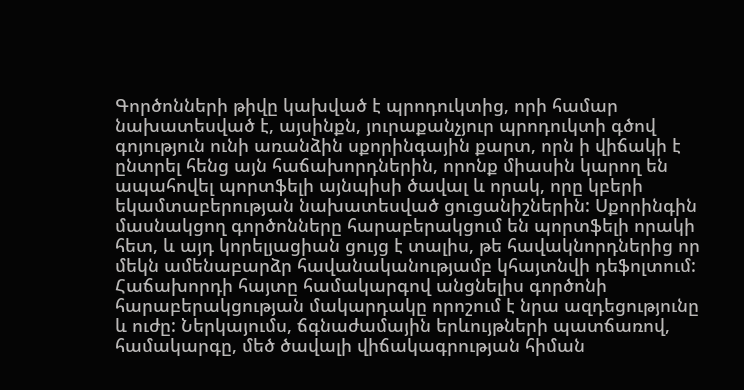Գործոնների թիվը կախված է պրոդուկտից, որի համար նախատեսված է, այսինքն, յուրաքանչյուր պրոդուկտի գծով գոյություն ունի առանձին սքորինգային քարտ, որն ի վիճակի է ընտրել հենց այն հաճախորդներին, որոնք միասին կարող են ապահովել պորտֆելի այնպիսի ծավալ և որակ, որը կբերի եկամտաբերության նախատեսված ցուցանիշներին: Սքորինգին մասնակցող գործոնները հարաբերակցում են պորտֆելի որակի հետ, և այդ կորելյացիան ցույց է տալիս, թե հավակնորդներից որ մեկն ամենաբարձր հավանականությամբ կհայտնվի դեֆոլտում: Հաճախորդի հայտը համակարգով անցնելիս գործոնի հարաբերակցության մակարդակը որոշում է նրա ազդեցությունը և ուժը: Ներկայումս, ճգնաժամային երևույթների պատճառով, համակարգը, մեծ ծավալի վիճակագրության հիման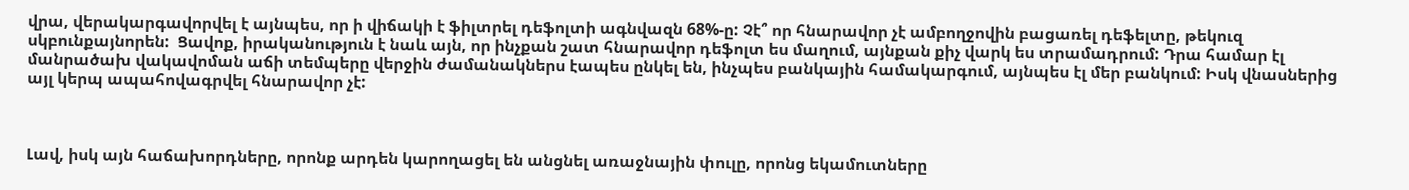վրա, վերակարգավորվել է այնպես, որ ի վիճակի է ֆիլտրել դեֆոլտի ագնվազն 68%-ը: Չէ՞ որ հնարավոր չէ ամբողջովին բացառել դեֆելտը, թեկուզ սկբունքայնորեն:  Ցավոք, իրականություն է նաև այն, որ ինչքան շատ հնարավոր դեֆոլտ ես մաղում, այնքան քիչ վարկ ես տրամադրում: Դրա համար էլ մանրածախ վակավոման աճի տեմպերը վերջին ժամանակներս էապես ընկել են, ինչպես բանկային համակարգում, այնպես էլ մեր բանկում: Իսկ վնասներից այլ կերպ ապահովագրվել հնարավոր չէ:



Լավ, իսկ այն հաճախորդները, որոնք արդեն կարողացել են անցնել առաջնային փուլը, որոնց եկամուտները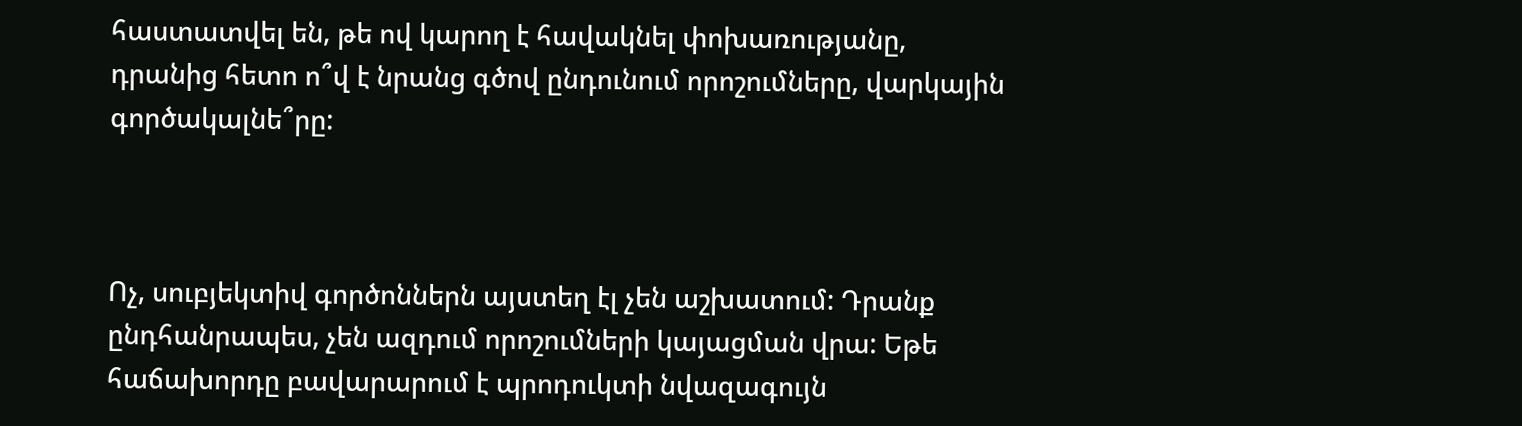հաստատվել են, թե ով կարող է հավակնել փոխառությանը, դրանից հետո ո՞վ է նրանց գծով ընդունում որոշումները, վարկային գործակալնե՞րը:



Ոչ, սուբյեկտիվ գործոններն այստեղ էլ չեն աշխատում: Դրանք ընդհանրապես, չեն ազդում որոշումների կայացման վրա: Եթե հաճախորդը բավարարում է պրոդուկտի նվազագույն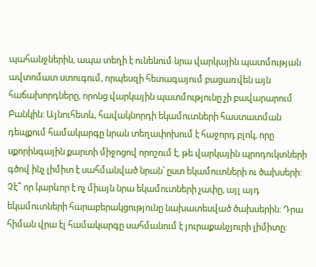պահանջներին, ապա տեղի է ունենում նրա վարկային պատմության ավտոմատ ստուգում, որպեսզի հետագայում բացառվեն այն հաճախորդները, որոնց վարկային պատմությունը չի բավարարում Բանկին: Այնուհետև, հավակնորդի եկամուտների հաստատման դեպքում համակարգը նրան տեղափոխում է հաջորդ բլոկ, որը սքորինգային քարտի միջոցով որոշում է, թե վարկային պրոդուկտների գծով ինչ լիմիտ է սահմանված նրան՝ ըստ եկամուտների ու ծախսերի: Չէ՞ որ կարևոր է ոչ միայն նրա եկամուտների չափը, այլ այդ եկամուտների հարաբերակցությունը նախատեսված ծախսերին: Դրա հիման վրա էլ համակարգը սահմանում է յուրաքանչյուրի լիմիտը: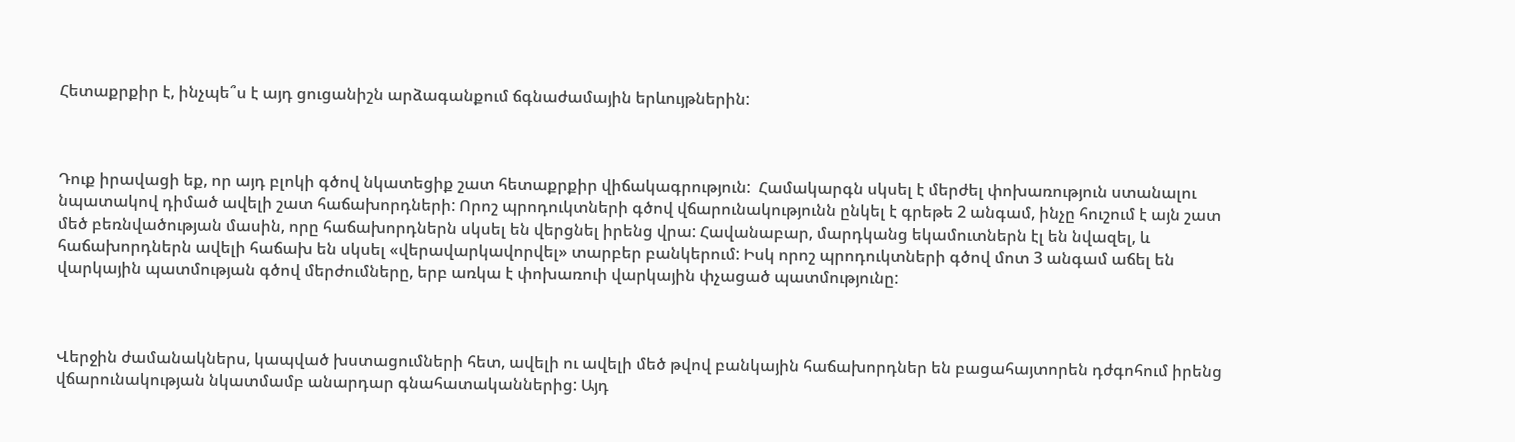Հետաքրքիր է, ինչպե՞ս է այդ ցուցանիշն արձագանքում ճգնաժամային երևույթներին:



Դուք իրավացի եք, որ այդ բլոկի գծով նկատեցիք շատ հետաքրքիր վիճակագրություն:  Համակարգն սկսել է մերժել փոխառություն ստանալու նպատակով դիմած ավելի շատ հաճախորդների: Որոշ պրոդուկտների գծով վճարունակությունն ընկել է գրեթե 2 անգամ, ինչը հուշում է այն շատ մեծ բեռնվածության մասին, որը հաճախորդներն սկսել են վերցնել իրենց վրա: Հավանաբար, մարդկանց եկամուտներն էլ են նվազել, և հաճախորդներն ավելի հաճախ են սկսել «վերավարկավորվել» տարբեր բանկերում: Իսկ որոշ պրոդուկտների գծով մոտ 3 անգամ աճել են վարկային պատմության գծով մերժումները, երբ առկա է փոխառուի վարկային փչացած պատմությունը:



Վերջին ժամանակներս, կապված խստացումների հետ, ավելի ու ավելի մեծ թվով բանկային հաճախորդներ են բացահայտորեն դժգոհում իրենց վճարունակության նկատմամբ անարդար գնահատականներից: Այդ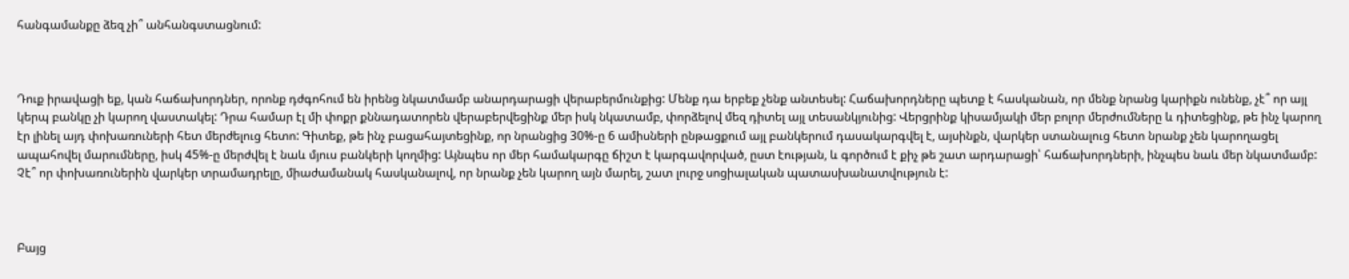հանգամանքը ձեզ չի՞ անհանգստացնում:



Դուք իրավացի եք, կան հաճախորդներ, որոնք դժգոհում են իրենց նկատմամբ անարդարացի վերաբերմունքից: Մենք դա երբեք չենք անտեսել: Հաճախորդները պետք է հասկանան, որ մենք նրանց կարիքն ունենք, չէ՞ որ այլ կերպ բանկը չի կարող վաստակել: Դրա համար էլ մի փոքր քննադատորեն վերաբերվեցինք մեր իսկ նկատամբ, փորձելով մեզ դիտել այլ տեսանկյունից: Վերցրինք կիսամյակի մեր բոլոր մերժումները և դիտեցինք, թե ինչ կարող էր լինել այդ փոխառուների հետ մերժելուց հետո: Գիտեք, թե ինչ բացահայտեցինք, որ նրանցից 30%-ը 6 ամիսների ընթացքում այլ բանկերում դասակարգվել է, այսինքն, վարկեր ստանալուց հետո նրանք չեն կարողացել ապահովել մարումները, իսկ 45%-ը մերժվել է նաև մյուս բանկերի կողմից: Այնպես որ մեր համակարգը ճիշտ է կարգավորված, ըստ էության, և գործում է քիչ թե շատ արդարացի՝ հաճախորդների, ինչպես նաև մեր նկատմամբ: Չէ՞ որ փոխառուներին վարկեր տրամադրելը, միաժամանակ հասկանալով, որ նրանք չեն կարող այն մարել, շատ լուրջ սոցիալական պատասխանատվություն է:



Բայց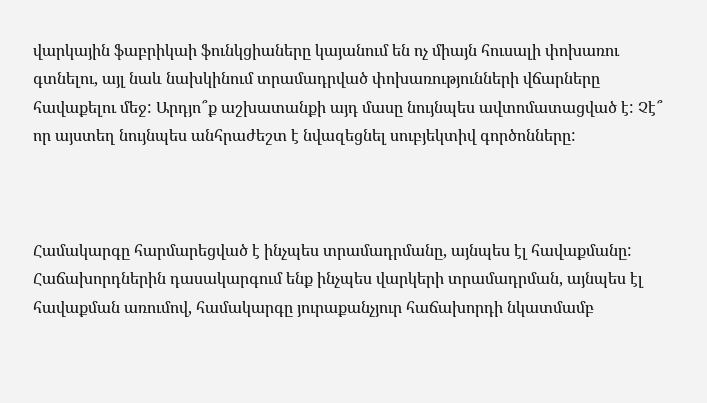վարկային ֆաբրիկաի ֆունկցիաները կայանում են ոչ միայն հուսալի փոխառու գտնելու, այլ նաև նախկինում տրամադրված փոխառությունների վճարները հավաքելու մեջ: Արդյո՞ք աշխատանքի այդ մասը նույնպես ավտոմատացված է: Չէ՞ որ այստեղ նույնպես անհրաժեշտ է նվազեցնել սուբյեկտիվ գործոնները:



Համակարգը հարմարեցված է ինչպես տրամադրմանը, այնպես էլ հավաքմանը: Հաճախորդներին դասակարգում ենք ինչպես վարկերի տրամադրման, այնպես էլ հավաքման առումով, համակարգը յուրաքանչյուր հաճախորդի նկատմամբ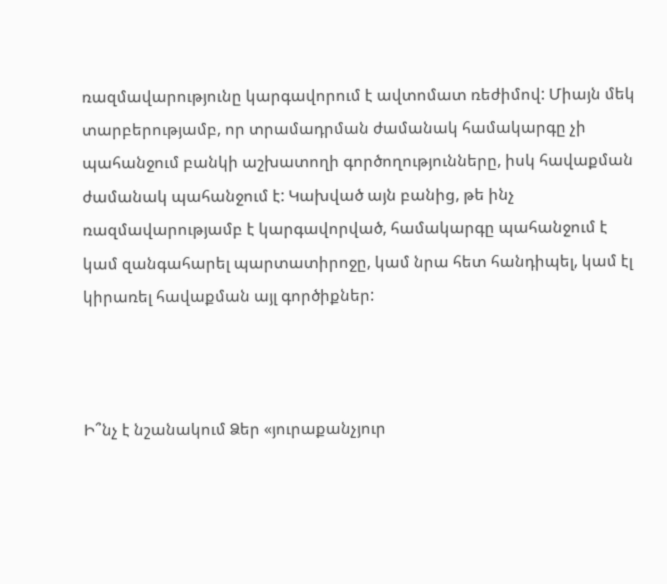ռազմավարությունը կարգավորում է ավտոմատ ռեժիմով: Միայն մեկ տարբերությամբ, որ տրամադրման ժամանակ համակարգը չի պահանջում բանկի աշխատողի գործողությունները, իսկ հավաքման ժամանակ պահանջում է: Կախված այն բանից, թե ինչ ռազմավարությամբ է կարգավորված, համակարգը պահանջում է կամ զանգահարել պարտատիրոջը, կամ նրա հետ հանդիպել, կամ էլ կիրառել հավաքման այլ գործիքներ:



Ի՞նչ է նշանակում Ձեր «յուրաքանչյուր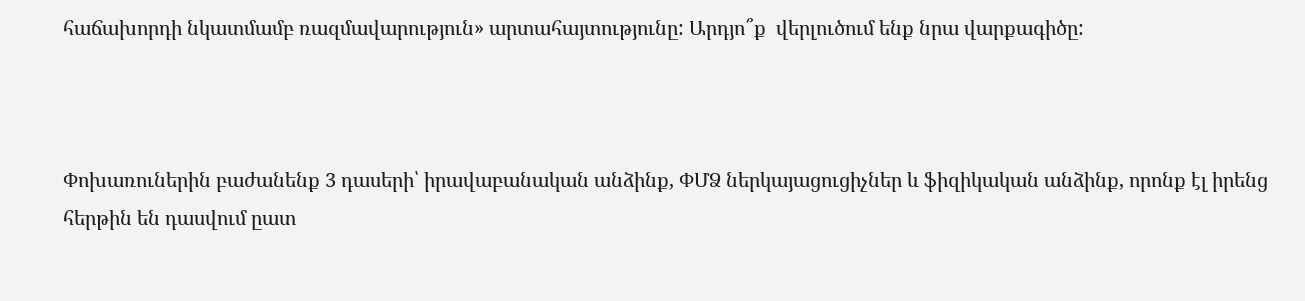հաճախորդի նկատմամբ ռազմավարություն» արտահայտությունը: Արդյո՞ք  վերլուծում ենք նրա վարքագիծը:



Փոխառուներին բաժանենք 3 դասերի՝ իրավաբանական անձինք, ՓՄՁ ներկայացուցիչներ և ֆիզիկական անձինք, որոնք էլ իրենց հերթին են դասվում ըատ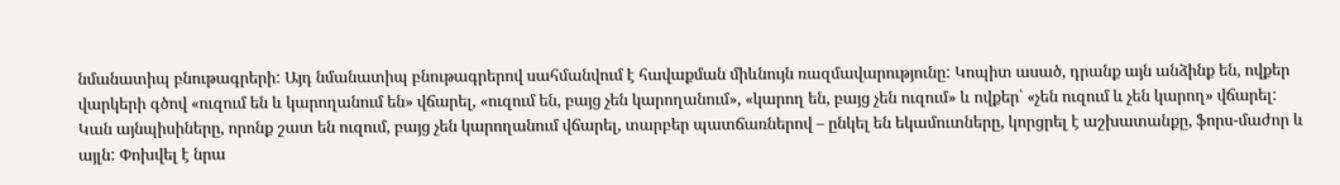նմանատիպ բնութագրերի: Այդ նմանատիպ բնութագրերով սահմանվում է հավաքման միևնույն ռազմավարությունը: Կոպիտ ասած, դրանք այն անձինք են, ովքեր վարկերի գծով «ուզում են և կարողանում են» վճարել, «ուզում են, բայց չեն կարողանում», «կարող են, բայց չեն ուզում» և ովքեր՝ «չեն ուզում և չեն կարող» վճարել: Կան այնպիսիները, որոնք շատ են ուզում, բայց չեն կարողանում վճարել, տարբեր պատճառներով – ընկել են եկամուտները, կորցրել է աշխատանքը, ֆորս-մաժոր և այլն: Փոխվել է նրա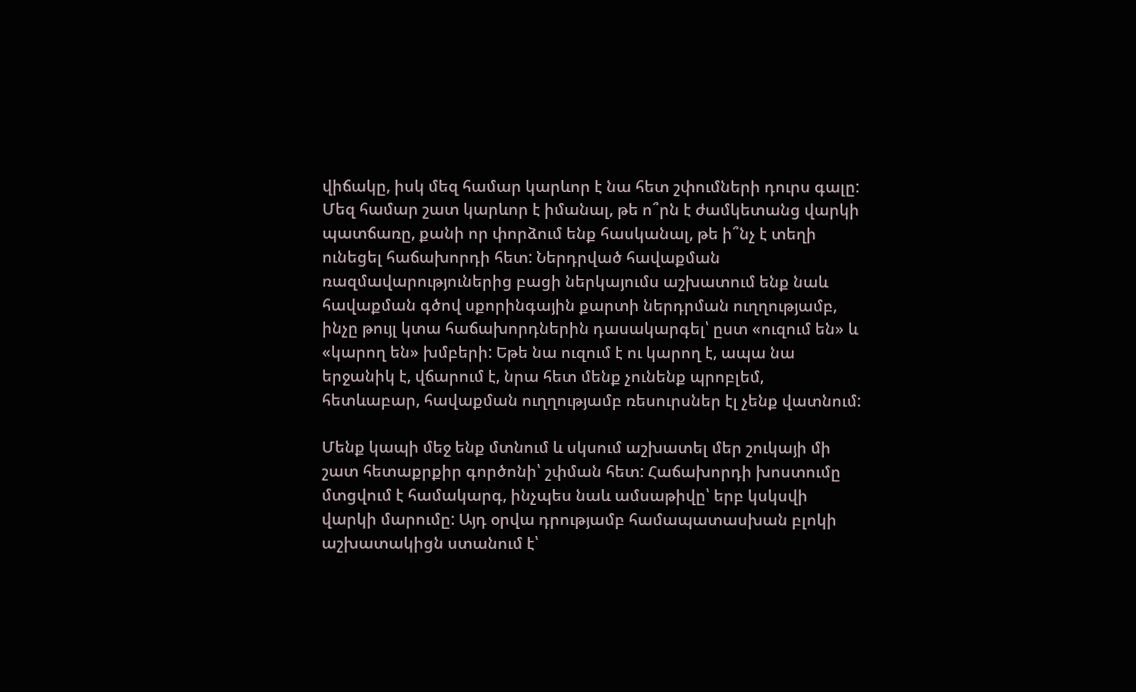վիճակը, իսկ մեզ համար կարևոր է նա հետ շփումների դուրս գալը: Մեզ համար շատ կարևոր է իմանալ, թե ո՞րն է ժամկետանց վարկի պատճառը, քանի որ փորձում ենք հասկանալ, թե ի՞նչ է տեղի ունեցել հաճախորդի հետ: Ներդրված հավաքման ռազմավարություներից բացի ներկայումս աշխատում ենք նաև հավաքման գծով սքորինգային քարտի ներդրման ուղղությամբ, ինչը թույլ կտա հաճախորդներին դասակարգել՝ ըստ «ուզում են» և «կարող են» խմբերի: Եթե նա ուզում է ու կարող է, ապա նա երջանիկ է, վճարում է, նրա հետ մենք չունենք պրոբլեմ, հետևաբար, հավաքման ուղղությամբ ռեսուրսներ էլ չենք վատնում:

Մենք կապի մեջ ենք մտնում և սկսում աշխատել մեր շուկայի մի շատ հետաքրքիր գործոնի՝ շփման հետ: Հաճախորդի խոստումը մտցվում է համակարգ, ինչպես նաև ամսաթիվը՝ երբ կսկսվի վարկի մարումը: Այդ օրվա դրությամբ համապատասխան բլոկի աշխատակիցն ստանում է՝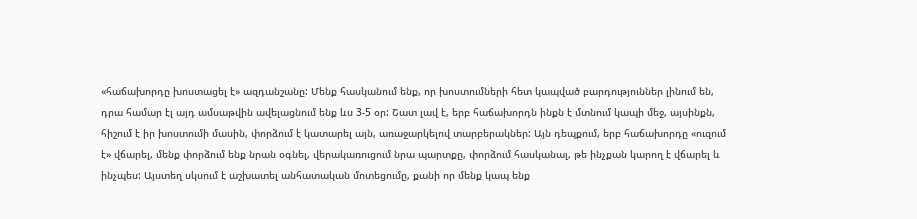«հաճախորդը խոստացել է» ազդանշանը: Մենք հասկանում ենք, որ խոստումների հետ կապված բարդություններ լինում են, դրա համար էլ այդ ամսաթվին ավելացնում ենք ևս 3-5 օր: Շատ լավ է, երբ հաճախորդն ինքն է մտնում կապի մեջ, այսինքն, հիշում է իր խոստումի մասին, փորձում է կատարել այն, առաջարկելով տարբերակներ: Այն դեպքում, երբ հաճախորդը «ուզում է» վճարել, մենք փորձում ենք նրան օգնել, վերակառուցում նրա պարտքը, փորձում հասկանալ, թե ինչքան կարող է վճարել և ինչպես: Այստեղ սկսում է աշխատել անհատական մոտեցումը, քանի որ մենք կապ ենք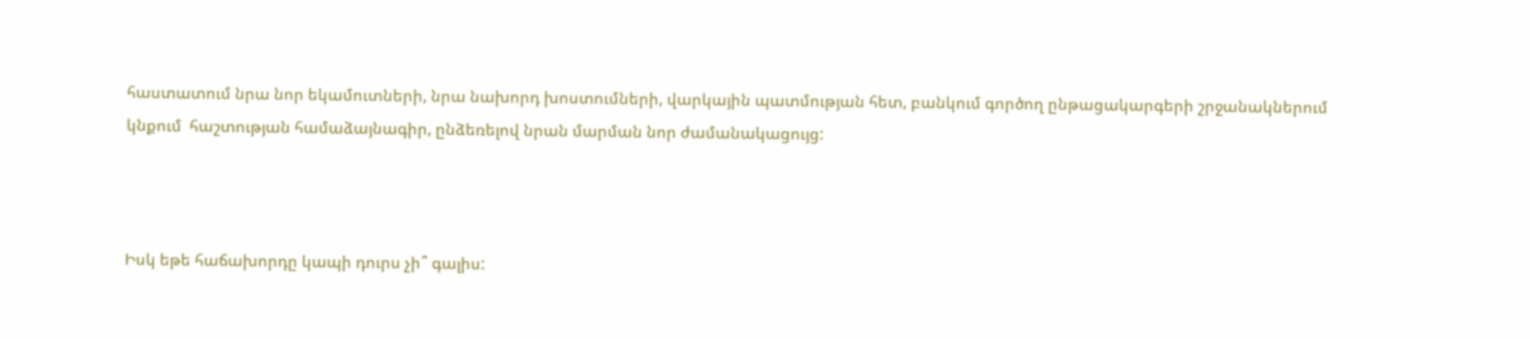հաստատում նրա նոր եկամուտների, նրա նախորդ խոստումների, վարկային պատմության հետ, բանկում գործող ընթացակարգերի շրջանակներում կնքում  հաշտության համաձայնագիր, ընձեռելով նրան մարման նոր ժամանակացույց:



Իսկ եթե հաճախորդը կապի դուրս չի՞ գալիս: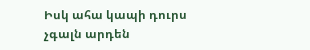Իսկ ահա կապի դուրս չգալն արդեն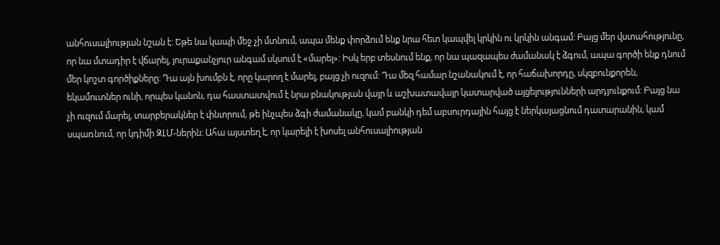անհուսալիության նշան է: Եթե նա կապի մեջ չի մտնում, ապա մենք փորձում ենք նրա հետ կապվել կրկին ու կրկին անգամ: Բայց մեր վստահությունը, որ նա մտադիր է վճարել, յուրաքանչյուր անգամ սկսում է «մարել»: Իսկ երբ տեսնում ենք, որ նա պազապես ժամանակ է ձգում, ապա գործի ենք դնում մեր կոշտ գործիքները: Դա այն խումբն է, որը կարող է մարել, բայց չի ուզում: Դա մեզ համար նշանակում է, որ հաճախորդը, սկզբունքորեն, եկամուտներ ունի, որպես կանոն, դա հաստատվում է նրա բնակության վայր և աշխատավայր կատարված այցելությունների արդյունքում: Բայց նա չի ուզում մարել, տարբերակներ է փնտրում, թե ինչպես ձգի ժամանակը, կամ բանկի դեմ աբսուրդային հայց է ներկայացնում դատարանին, կամ սպառնում, որ կդիմի ԶԼՄ-ներին: Ահա այստեղ է, որ կարելի է խոսել անհուսալիության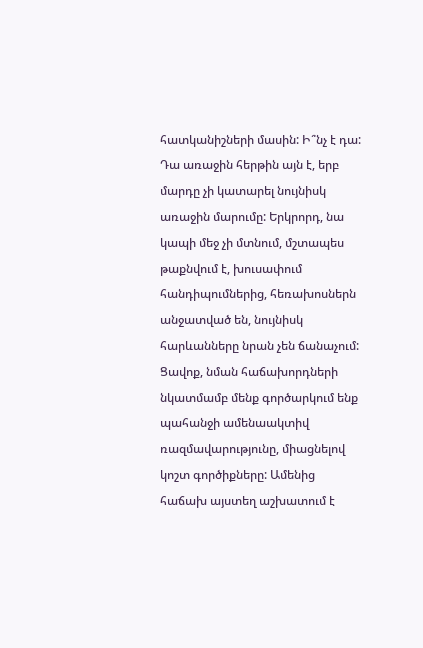հատկանիշների մասին: Ի՞նչ է դա: Դա առաջին հերթին այն է, երբ մարդը չի կատարել նույնիսկ առաջին մարումը: Երկրորդ, նա կապի մեջ չի մտնում, մշտապես թաքնվում է, խուսափում հանդիպումներից, հեռախոսներն անջատված են, նույնիսկ հարևանները նրան չեն ճանաչում: Ցավոք, նման հաճախորդների նկատմամբ մենք գործարկում ենք պահանջի ամենաակտիվ ռազմավարությունը, միացնելով կոշտ գործիքները: Ամենից հաճախ այստեղ աշխատում է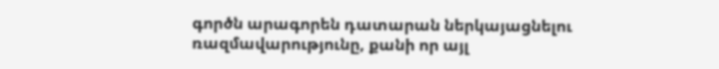գործն արագորեն դատարան ներկայացնելու ռազմավարությունը, քանի որ այլ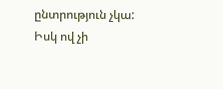ընտրություն չկա: Իսկ ով չի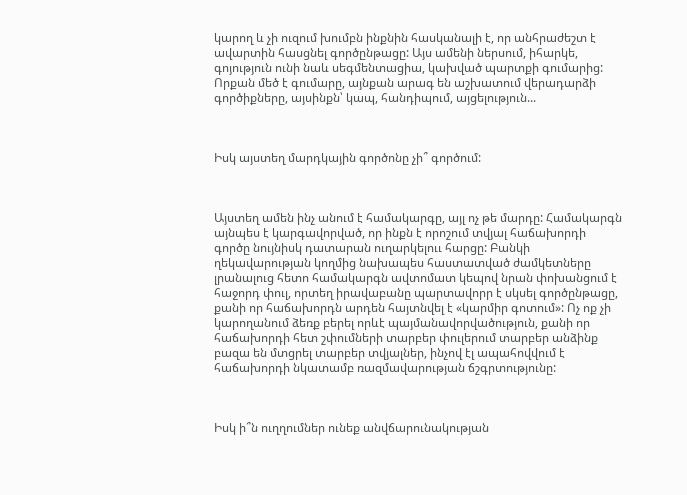կարող և չի ուզում խումբն ինքնին հասկանալի է, որ անհրաժեշտ է ավարտին հասցնել գործընթացը: Այս ամենի ներսում, իհարկե, գոյություն ունի նաև սեգմենտացիա, կախված պարտքի գումարից: Որքան մեծ է գումարը, այնքան արագ են աշխատում վերադարձի գործիքները, այսինքն՝ կապ, հանդիպում, այցելություն...



Իսկ այստեղ մարդկային գործոնը չի՞ գործում:



Այստեղ ամեն ինչ անում է համակարգը, այլ ոչ թե մարդը: Համակարգն այնպես է կարգավորված, որ ինքն է որոշում տվյալ հաճախորդի գործը նույնիսկ դատարան ուղարկելոււ հարցը: Բանկի ղեկավարության կողմից նախապես հաստատված ժամկետները լրանալուց հետո համակարգն ավտոմատ կեպով նրան փոխանցում է հաջորդ փուլ, որտեղ իրավաբանը պարտավորր է սկսել գործընթացը, քանի որ հաճախորդն արդեն հայտնվել է «կարմիր գոտում»: Ոչ ոք չի կարողանում ձեռք բերել որևէ պայմանավորվածություն, քանի որ հաճախորդի հետ շփումների տարբեր փուլերում տարբեր անձինք բազա են մտցրել տարբեր տվյալներ, ինչով էլ ապահովվում է հաճախորդի նկատամբ ռազմավարության ճշգրտությունը:



Իսկ ի՞ն ուղղումներ ունեք անվճարունակության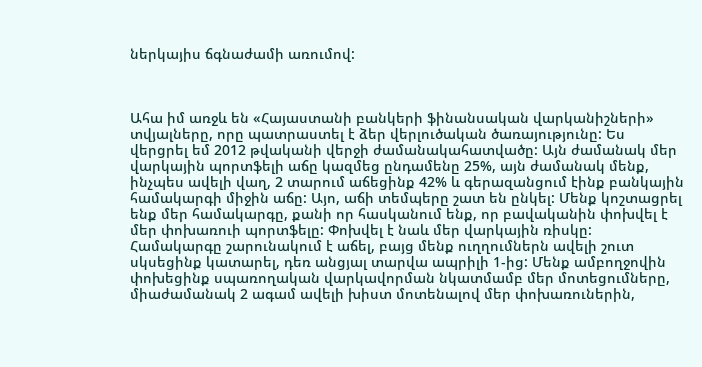ներկայիս ճգնաժամի առումով:



Ահա իմ առջև են «Հայաստանի բանկերի ֆինանսական վարկանիշների» տվյալները, որը պատրաստել է ձեր վերլուծական ծառայությունը: Ես վերցրել եմ 2012 թվականի վերջի ժամանակահատվածը: Այն ժամանակ մեր վարկային պորտֆելի աճը կազմեց ընդամենը 25%, այն ժամանակ մենք, ինչպես ավելի վաղ, 2 տարում աճեցինք 42% և գերազանցում էինք բանկային համակարգի միջին աճը: Այո, աճի տեմպերը շատ են ընկել: Մենք կոշտացրել ենք մեր համակարգը, քանի որ հասկանում ենք, որ բավականին փոխվել է մեր փոխառուի պորտֆելը: Փոխվել է նաև մեր վարկային ռիսկը: Համակարգը շարունակում է աճել, բայց մենք ուղղումներն ավելի շուտ սկսեցինք կատարել, դեռ անցյալ տարվա ապրիլի 1-ից: Մենք ամբողջովին փոխեցինք սպառողական վարկավորման նկատմամբ մեր մոտեցումները, միաժամանակ 2 ագամ ավելի խիստ մոտենալով մեր փոխառուներին,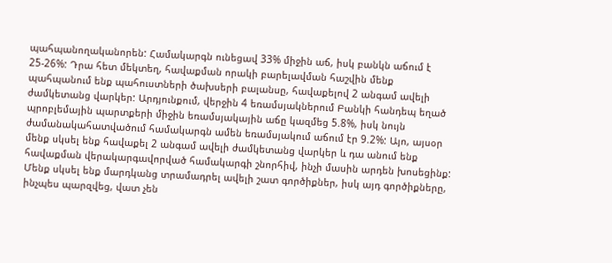պահպանողականորեն: Համակարգն ունեցավ 33% միջին աճ, իսկ բանկն աճում է 25-26%: Դրա հետ մեկտեղ, հավաքման որակի բարելավման հաշվին մենք պահպանում ենք պահուստների ծախսերի բալանսը, հավաքելով 2 անգամ ավելի ժամկետանց վարկեր: Արդյունքում, վերջին 4 եռամսյակներում Բանկի հանդեպ եղած պրոբլեմային պարտքերի միջին եռամսյակային աճը կազմեց 5.8%, իսկ նույն ժամանակահատվածում համակարգն ամեն եռամսյակում աճում էր 9.2%: Այո, այսօր մենք սկսել ենք հավաքել 2 անգամ ավելի ժամկետանց վարկեր և դա անում ենք հավաքման վերակարգավորված համակարգի շնորհիվ, ինչի մասին արդեն խոսեցինք: Մենք սկսել ենք մարդկանց տրամադրել ավելի շատ գործիքներ, իսկ այդ գործիքները, ինչպես պարզվեց, վատ չեն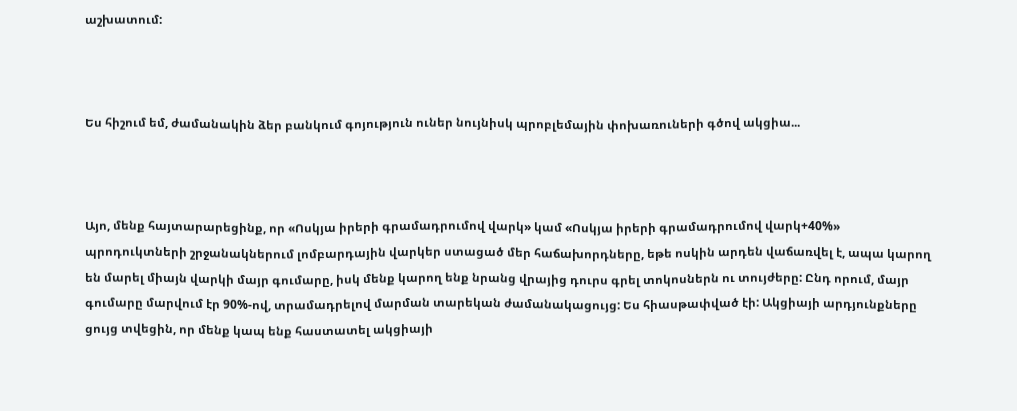աշխատում:



Ես հիշում եմ, ժամանակին ձեր բանկում գոյություն ուներ նույնիսկ պրոբլեմային փոխառուների գծով ակցիա...



Այո, մենք հայտարարեցինք, որ «Ոսկյա իրերի գրամադրումով վարկ» կամ «Ոսկյա իրերի գրամադրումով վարկ+40%» պրոդուկտների շրջանակներում լոմբարդային վարկեր ստացած մեր հաճախորդները, եթե ոսկին արդեն վաճառվել է, ապա կարող են մարել միայն վարկի մայր գումարը, իսկ մենք կարող ենք նրանց վրայից դուրս գրել տոկոսներն ու տույժերը: Ընդ որում, մայր գումարը մարվում էր 90%-ով, տրամադրելով մարման տարեկան ժամանակացույց: Ես հիասթափված էի: Ակցիայի արդյունքները ցույց տվեցին, որ մենք կապ ենք հաստատել ակցիայի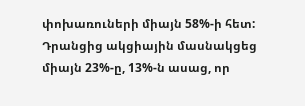փոխառուների միայն 58%-ի հետ: Դրանցից ակցիային մասնակցեց միայն 23%-ը, 13%-ն ասաց, որ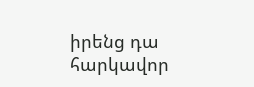իրենց դա հարկավոր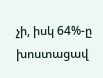չի, իսկ 64%-ը խոստացավ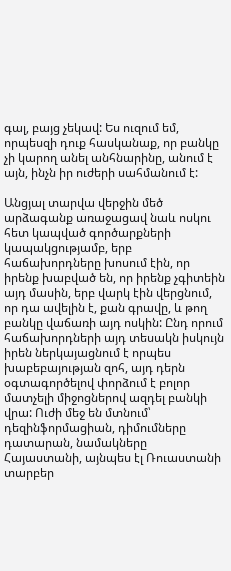գալ, բայց չեկավ: Ես ուզում եմ, որպեսզի դուք հասկանաք, որ բանկը չի կարող անել անհնարինը, անում է այն, ինչն իր ուժերի սահմանում է:

Անցյալ տարվա վերջին մեծ արձագանք առաջացավ նաև ոսկու հետ կապված գործարքների կապակցությամբ, երբ հաճախորդները խոսում էին, որ իրենք խաբված են, որ իրենք չգիտեին այդ մասին, երբ վարկ էին վերցնում, որ դա ավելին է, քան գրավը, և թող բանկը վաճառի այդ ոսկին: Ընդ որում հաճախորդների այդ տեսակն իսկույն իրեն ներկայացնում է որպես խաբեբայության զոհ, այդ դերն օգտագործելով փորձում է բոլոր մատչելի միջոցներով ազդել բանկի վրա: Ուժի մեջ են մտնում՝ դեզինֆորմացիան, դիմումները դատարան, նամակները Հայաստանի, այնպես էլ Ռուաստանի տարբեր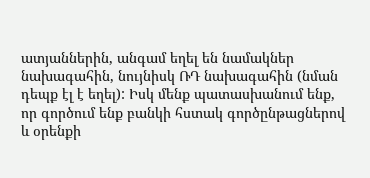ատյաններին, անգամ եղել են նամակներ նախագահին, նույնիսկ ՌԴ նախագահին (նման դեպք էլ է եղել): Իսկ մենք պատասխանում ենք, որ գործում ենք բանկի հստակ գործընթացներով և օրենքի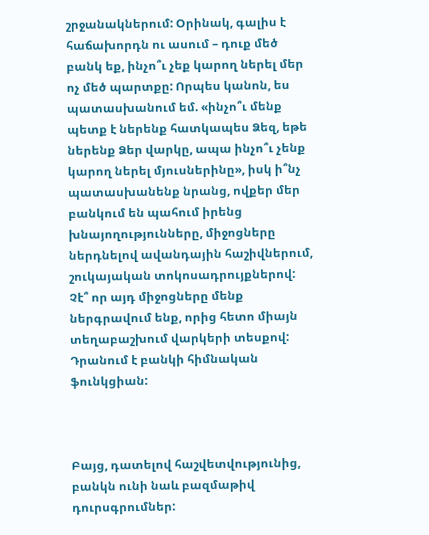շրջանակներում: Օրինակ, գալիս է հաճախորդն ու ասում – դուք մեծ բանկ եք, ինչո՞ւ չեք կարող ներել մեր ոչ մեծ պարտքը: Որպես կանոն, ես պատասխանում եմ. «ինչո՞ւ մենք պետք է ներենք հատկապես Ձեզ, եթե ներենք Ձեր վարկը, ապա ինչո՞ւ չենք կարող ներել մյուսներինը», իսկ ի՞նչ պատասխանենք նրանց, ովքեր մեր բանկում են պահում իրենց խնայողությունները, միջոցները ներդնելով ավանդային հաշիվներում, շուկայական տոկոսադրույքներով: Չէ՞ որ այդ միջոցները մենք ներգրավում ենք, որից հետո միայն տեղաբաշխում վարկերի տեսքով: Դրանում է բանկի հիմնական ֆունկցիան:



Բայց, դատելով հաշվետվությունից, բանկն ունի նաև բազմաթիվ դուրսգրումներ: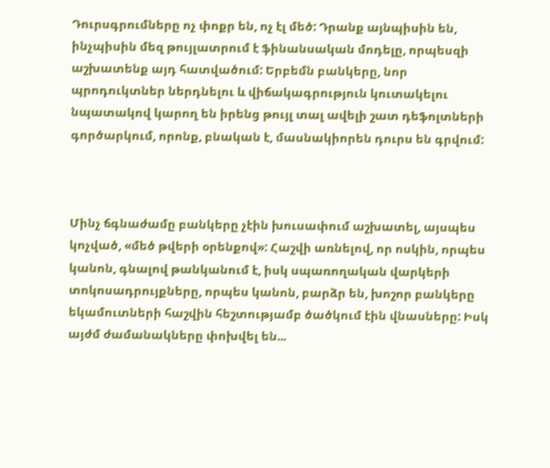Դուրսգրումները ոչ փոքր են, ոչ էլ մեծ: Դրանք այնպիսին են, ինչպիսին մեզ թույլատրում է ֆինանսական մոդելը, որպեսզի աշխատենք այդ հատվածում: Երբեմն բանկերը, նոր պրոդուկտներ ներդնելու և վիճակագրություն կուտակելու նպատակով կարող են իրենց թույլ տալ ավելի շատ դեֆոլտների գործարկում, որոնք, բնական է, մասնակիորեն դուրս են գրվում:



Մինչ ճգնաժամը բանկերը չէին խուսափում աշխատել, այսպես կոչված, «մեծ թվերի օրենքով»: Հաշվի առնելով, որ ոսկին, որպես կանոն, գնալով թանկանում է, իսկ սպառողական վարկերի տոկոսադրույքները, որպես կանոն, բարձր են, խոշոր բանկերը եկամուտների հաշվին հեշտությամբ ծածկում էին վնասները: Իսկ այժմ ժամանակները փոխվել են...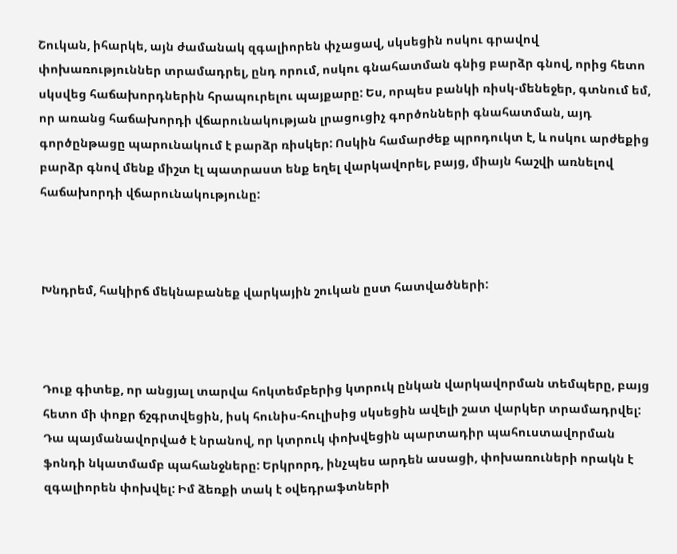Շուկան, իհարկե, այն ժամանակ զգալիորեն փչացավ, սկսեցին ոսկու գրավով փոխառություններ տրամադրել, ընդ որում, ոսկու գնահատման գնից բարձր գնով, որից հետո սկսվեց հաճախորդներին հրապուրելու պայքարը: Ես, որպես բանկի ռիսկ-մենեջեր, գտնում եմ, որ առանց հաճախորդի վճարունակության լրացուցիչ գործոնների գնահատման, այդ գործընթացը պարունակում է բարձր ռիսկեր: Ոսկին համարժեք պրոդուկտ է, և ոսկու արժեքից բարձր գնով մենք միշտ էլ պատրաստ ենք եղել վարկավորել, բայց, միայն հաշվի առնելով հաճախորդի վճարունակությունը:



Խնդրեմ, հակիրճ մեկնաբանեք վարկային շուկան ըստ հատվածների:



Դուք գիտեք, որ անցյալ տարվա հոկտեմբերից կտրուկ ընկան վարկավորման տեմպերը, բայց հետո մի փոքր ճշգրտվեցին, իսկ հունիս-հուլիսից սկսեցին ավելի շատ վարկեր տրամադրվել: Դա պայմանավորված է նրանով, որ կտրուկ փոխվեցին պարտադիր պահուստավորման ֆոնդի նկատմամբ պահանջները: Երկրորդ, ինչպես արդեն ասացի, փոխառուների որակն է զգալիորեն փոխվել: Իմ ձեռքի տակ է օվեդրաֆտների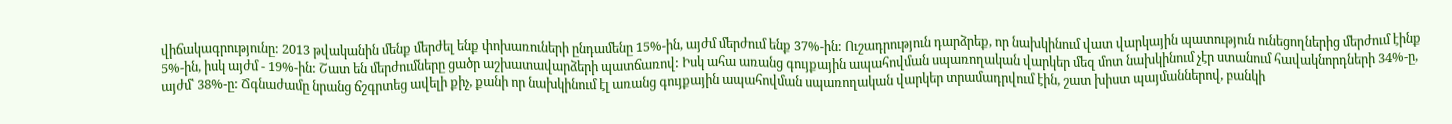վիճակագրությունը: 2013 թվականին մենք մերժել ենք փոխառուների ընդամենը 15%-ին, այժմ մերժում ենք 37%-ին: Ուշադրություն դարձրեք, որ նախկինում վատ վարկային պատություն ունեցողներից մերժում էինք 5%-ին, իսկ այժմ - 19%-ին: Շատ են մերժումները ցածր աշխատավարձերի պատճառով: Իսկ ահա առանց գույքային ապահովման սպառողական վարկեր մեզ մոտ նախկինում չէր ստանում հավակնորդների 34%-ը, այժմ՝ 38%-ը: Ճգնաժամը նրանց ճշգրտեց ավելի քիչ, քանի որ նախկինում էլ առանց գույքային ապահովման սպառողական վարկեր տրամադրվում էին, շատ խիստ պայմաններով, բանկի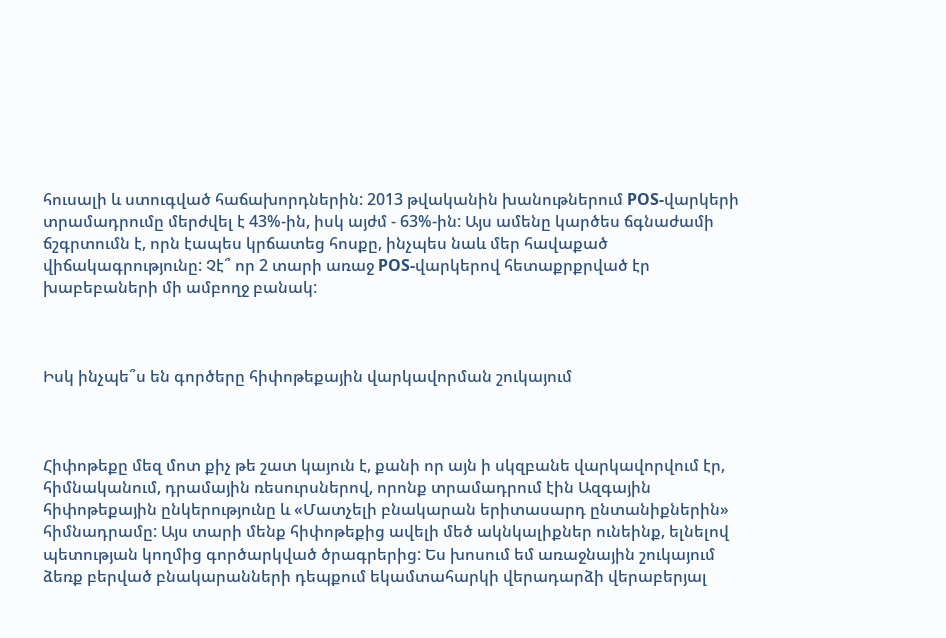հուսալի և ստուգված հաճախորդներին: 2013 թվականին խանութներում POS-վարկերի տրամադրումը մերժվել է 43%-ին, իսկ այժմ - 63%-ին: Այս ամենը կարծես ճգնաժամի ճշգրտումն է, որն էապես կրճատեց հոսքը, ինչպես նաև մեր հավաքած վիճակագրությունը: Չէ՞ որ 2 տարի առաջ POS-վարկերով հետաքրքրված էր խաբեբաների մի ամբողջ բանակ:



Իսկ ինչպե՞ս են գործերը հիփոթեքային վարկավորման շուկայում



Հիփոթեքը մեզ մոտ քիչ թե շատ կայուն է, քանի որ այն ի սկզբանե վարկավորվում էր, հիմնականում, դրամային ռեսուրսներով, որոնք տրամադրում էին Ազգային հիփոթեքային ընկերությունը և «Մատչելի բնակարան երիտասարդ ընտանիքներին» հիմնադրամը: Այս տարի մենք հիփոթեքից ավելի մեծ ակնկալիքներ ունեինք, ելնելով պետության կողմից գործարկված ծրագրերից: Ես խոսում եմ առաջնային շուկայում ձեռք բերված բնակարանների դեպքում եկամտահարկի վերադարձի վերաբերյալ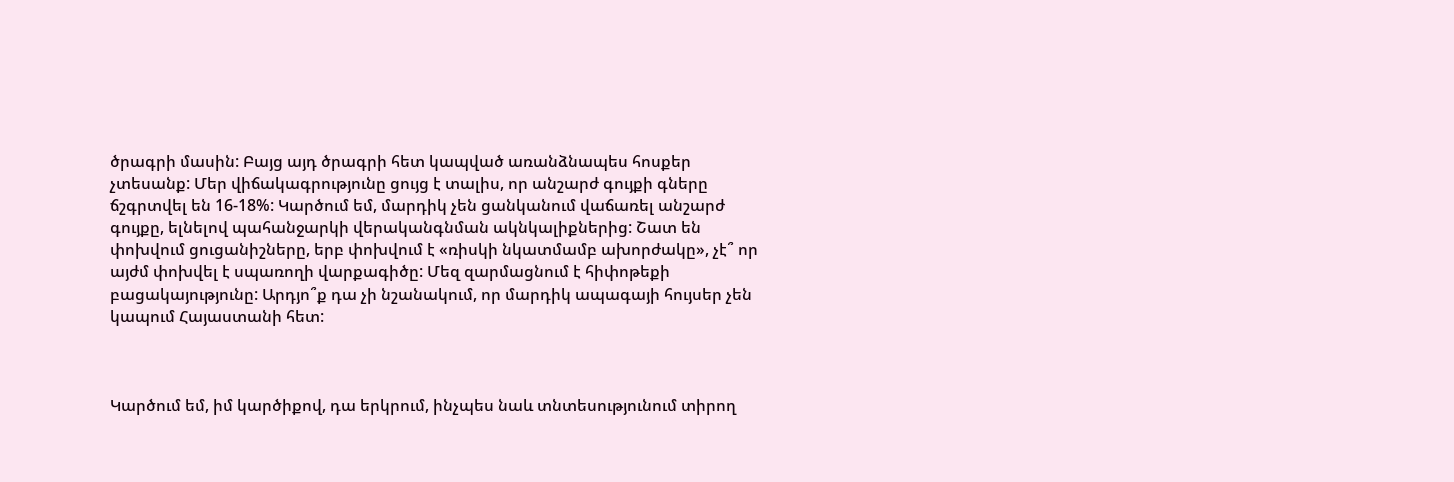ծրագրի մասին: Բայց այդ ծրագրի հետ կապված առանձնապես հոսքեր չտեսանք: Մեր վիճակագրությունը ցույց է տալիս, որ անշարժ գույքի գները ճշգրտվել են 16-18%: Կարծում եմ, մարդիկ չեն ցանկանում վաճառել անշարժ գույքը, ելնելով պահանջարկի վերականգնման ակնկալիքներից: Շատ են փոխվում ցուցանիշները, երբ փոխվում է «ռիսկի նկատմամբ ախորժակը», չէ՞ որ այժմ փոխվել է սպառողի վարքագիծը: Մեզ զարմացնում է հիփոթեքի բացակայությունը: Արդյո՞ք դա չի նշանակում, որ մարդիկ ապագայի հույսեր չեն կապում Հայաստանի հետ:



Կարծում եմ, իմ կարծիքով, դա երկրում, ինչպես նաև տնտեսությունում տիրող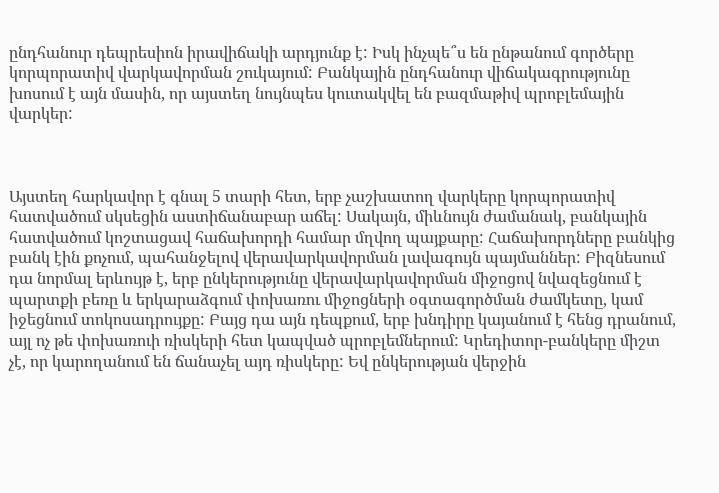ընդհանուր դեպրեսիոն իրավիճակի արդյունք է: Իսկ ինչպե՞ս են ընթանում գործերը կորպորատիվ վարկավորման շուկայում: Բանկային ընդհանուր վիճակագրությունը խոսում է այն մասին, որ այստեղ նույնպես կուտակվել են բազմաթիվ պրոբլեմային վարկեր:



Այստեղ հարկավոր է գնալ 5 տարի հետ, երբ չաշխատող վարկերը կորպորատիվ հատվածում սկսեցին աստիճանաբար աճել: Սակայն, միևնույն ժամանակ, բանկային հատվածում կոշտացավ հաճախորդի համար մղվող պայքարը: Հաճախորդները բանկից բանկ էին քոչում, պահանջելով վերավարկավորման լավագույն պայմաններ: Բիզնեսում դա նորմալ երևույթ է, երբ ընկերությունը վերավարկավորման միջոցով նվազեցնում է պարտքի բեռը և երկարաձգում փոխառու միջոցների օգտագործման ժամկետը, կամ իջեցնում տոկոսադրույքը: Բայց դա այն դեպքում, երբ խնդիրը կայանում է հենց դրանում, այլ ոչ թե փոխառուի ռիսկերի հետ կապված պրոբլեմներում: Կրեդիտոր-բանկերը միշտ չէ, որ կարողանում են ճանաչել այդ ռիսկերը: Եվ ընկերության վերջին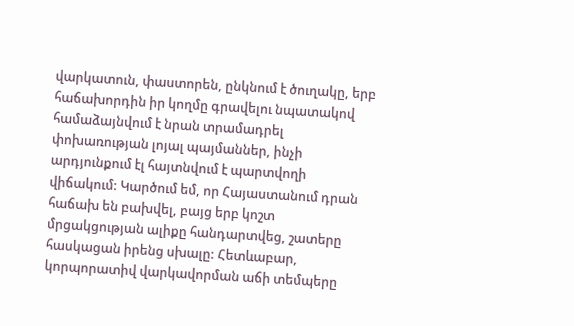վարկատուն, փաստորեն, ընկնում է ծուղակը, երբ հաճախորդին իր կողմը գրավելու նպատակով համաձայնվում է նրան տրամադրել փոխառության լոյալ պայմաններ, ինչի արդյունքում էլ հայտնվում է պարտվողի վիճակում: Կարծում եմ, որ Հայաստանում դրան հաճախ են բախվել, բայց երբ կոշտ մրցակցության ալիքը հանդարտվեց, շատերը հասկացան իրենց սխալը: Հետևաբար, կորպորատիվ վարկավորման աճի տեմպերը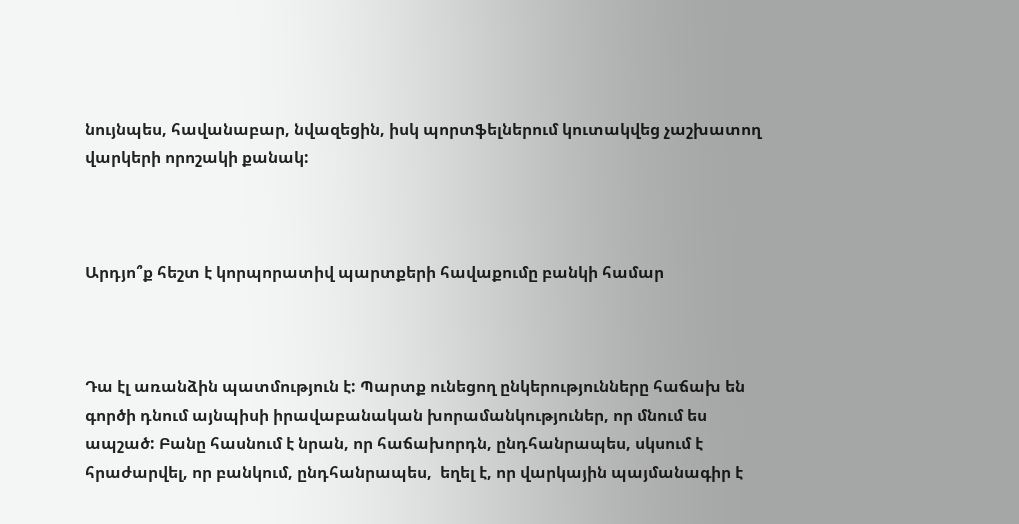նույնպես, հավանաբար, նվազեցին, իսկ պորտֆելներում կուտակվեց չաշխատող վարկերի որոշակի քանակ:



Արդյո՞ք հեշտ է կորպորատիվ պարտքերի հավաքումը բանկի համար



Դա էլ առանձին պատմություն է: Պարտք ունեցող ընկերությունները հաճախ են գործի դնում այնպիսի իրավաբանական խորամանկություներ, որ մնում ես ապշած: Բանը հասնում է նրան, որ հաճախորդն, ընդհանրապես, սկսում է հրաժարվել, որ բանկում, ընդհանրապես,  եղել է, որ վարկային պայմանագիր է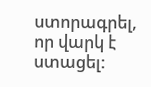ստորագրել, որ վարկ է ստացել: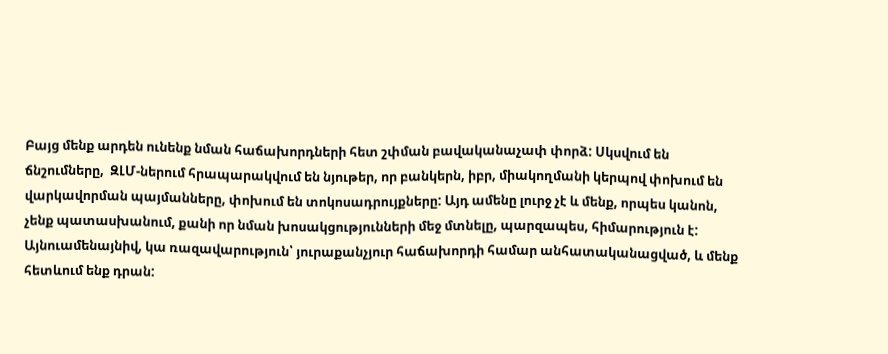Բայց մենք արդեն ունենք նման հաճախորդների հետ շփման բավականաչափ փորձ: Սկսվում են ճնշումները,  ԶԼՄ-ներում հրապարակվում են նյութեր, որ բանկերն, իբր, միակողմանի կերպով փոխում են վարկավորման պայմանները, փոխում են տոկոսադրույքները: Այդ ամենը լուրջ չէ և մենք, որպես կանոն, չենք պատասխանում, քանի որ նման խոսակցությունների մեջ մտնելը, պարզապես, հիմարություն է: Այնուամենայնիվ, կա ռազավարություն՝ յուրաքանչյուր հաճախորդի համար անհատականացված, և մենք հետևում ենք դրան: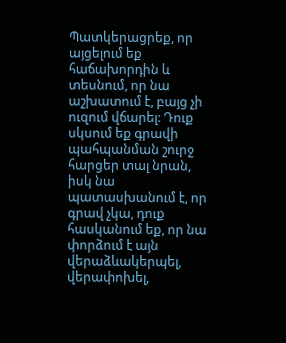Պատկերացրեք, որ այցելում եք հաճախորդին և տեսնում, որ նա աշխատում է, բայց չի ուզում վճարել: Դուք սկսում եք գրավի պահպանման շուրջ հարցեր տալ նրան, իսկ նա պատասխանում է, որ գրավ չկա, դուք հասկանում եք, որ նա փորձում է այն վերաձևակերպել, վերափոխել,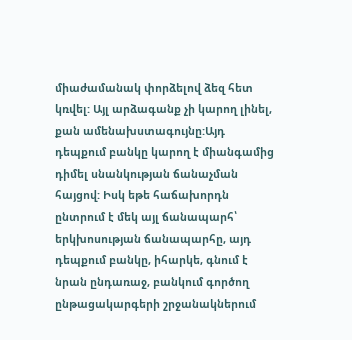միաժամանակ փորձելով ձեզ հետ կռվել: Այլ արձագանք չի կարող լինել, քան ամենախստագույնը:Այդ դեպքում բանկը կարող է միանգամից դիմել սնանկության ճանաչման հայցով: Իսկ եթե հաճախորդն ընտրում է մեկ այլ ճանապարհ՝ երկխոսության ճանապարհը, այդ դեպքում բանկը, իհարկե, գնում է նրան ընդառաջ, բանկում գործող ընթացակարգերի շրջանակներում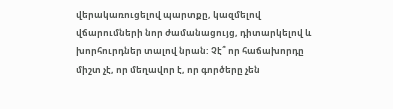վերակառուցելով պարտքը, կազմելով վճարումների նոր ժամանացույց, դիտարկելով և խորհուրդներ տալով նրան: Չէ՞ որ հաճախորդը միշտ չէ, որ մեղավոր է, որ գործերը չեն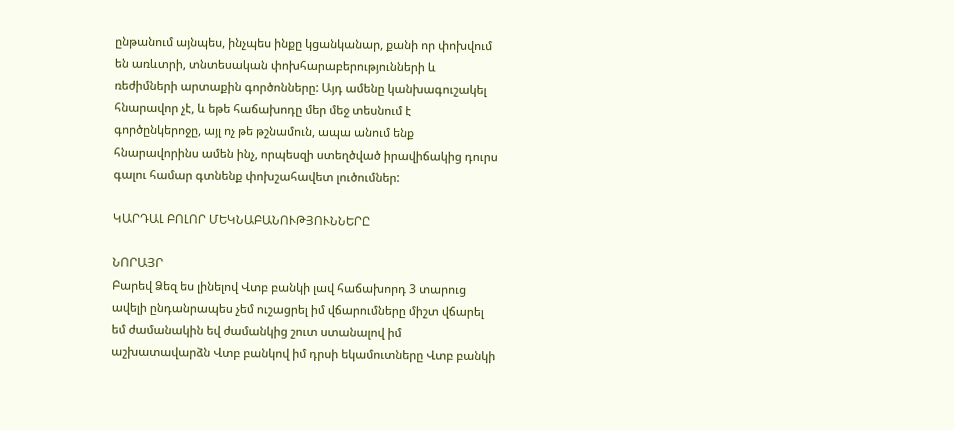ընթանում այնպես, ինչպես ինքը կցանկանար, քանի որ փոխվում են առևտրի, տնտեսական փոխհարաբերությունների և ռեժիմների արտաքին գործոնները: Այդ ամենը կանխագուշակել հնարավոր չէ, և եթե հաճախոդը մեր մեջ տեսնում է գործընկերոջը, այլ ոչ թե թշնամուն, ապա անում ենք հնարավորինս ամեն ինչ, որպեսզի ստեղծված իրավիճակից դուրս գալու համար գտնենք փոխշահավետ լուծումներ:

ԿԱՐԴԱԼ ԲՈԼՈՐ ՄԵԿՆԱԲԱՆՈՒԹՅՈՒՆՆԵՐԸ

ՆՈՐԱՅՐ
Բարեվ Ձեզ ես լինելով Վտբ բանկի լավ հաճախորդ 3 տարուց ավելի ընդանրապես չեմ ուշացրել իմ վճարումները միշտ վճարել եմ ժամանակին եվ ժամանկից շուտ ստանալով իմ աշխատավարձն Վտբ բանկով իմ դրսի եկամուտները Վտբ բանկի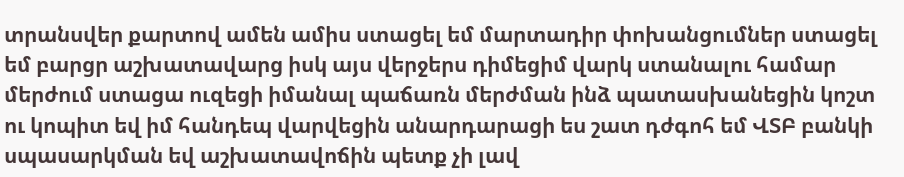տրանսվեր քարտով ամեն ամիս ստացել եմ մարտադիր փոխանցումներ ստացել եմ բարցր աշխատավարց իսկ այս վերջերս դիմեցիմ վարկ ստանալու համար մերժում ստացա ուզեցի իմանալ պաճառն մերժման ինձ պատասխանեցին կոշտ ու կոպիտ եվ իմ հանդեպ վարվեցին անարդարացի ես շատ դժգոհ եմ ՎՏԲ բանկի սպասարկման եվ աշխատավոճին պետք չի լավ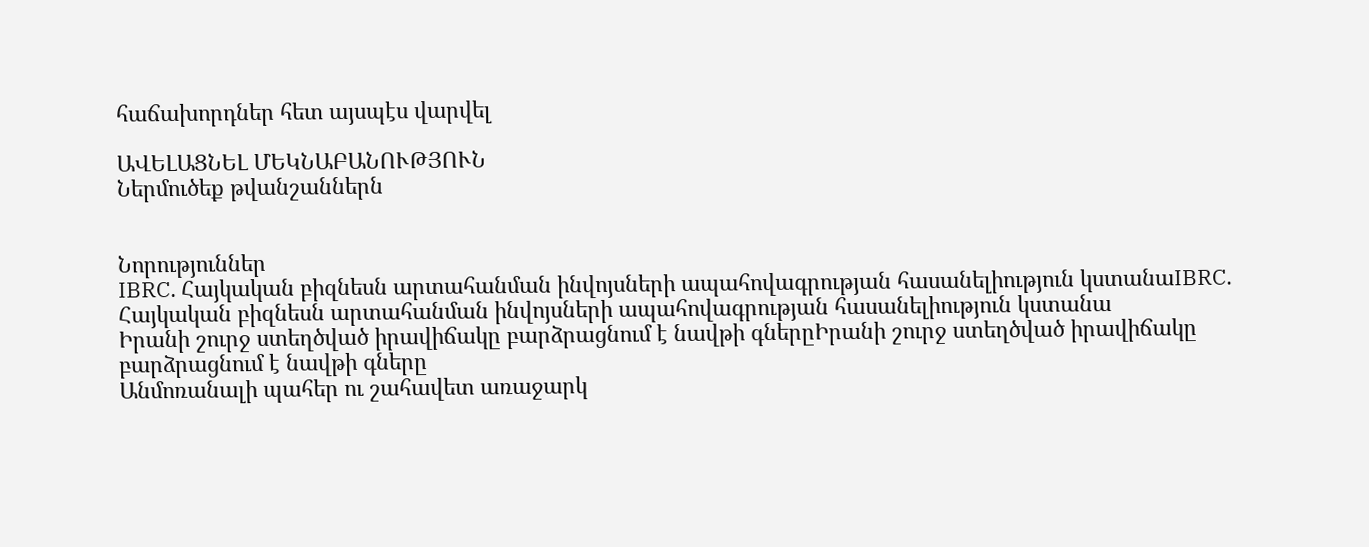հաճախորդներ հետ այսպէս վարվել

ԱՎԵԼԱՑՆԵԼ ՄԵԿՆԱԲԱՆՈՒԹՅՈՒՆ
Ներմուծեք թվանշաններն


Նորություններ
IBRC. Հայկական բիզնեսն արտահանման ինվոյսների ապահովագրության հասանելիություն կստանաIBRC. Հայկական բիզնեսն արտահանման ինվոյսների ապահովագրության հասանելիություն կստանա
Իրանի շուրջ ստեղծված իրավիճակը բարձրացնում է նավթի գներըԻրանի շուրջ ստեղծված իրավիճակը բարձրացնում է նավթի գները
Անմոռանալի պահեր ու շահավետ առաջարկ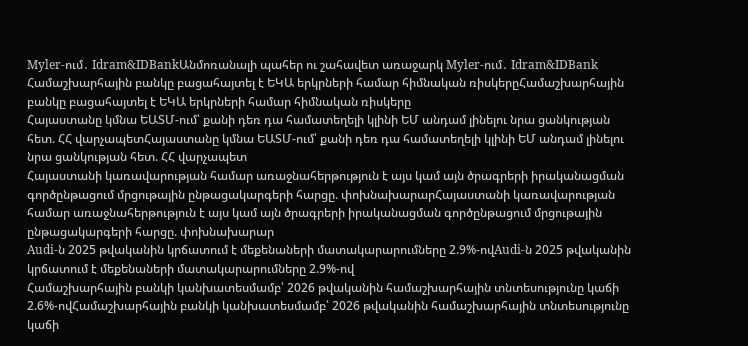Myler-ում․ Idram&IDBankԱնմոռանալի պահեր ու շահավետ առաջարկ Myler-ում․ Idram&IDBank
Համաշխարհային բանկը բացահայտել է ԵԿԱ երկրների համար հիմնական ռիսկերըՀամաշխարհային բանկը բացահայտել է ԵԿԱ երկրների համար հիմնական ռիսկերը
Հայաստանը կմնա ԵԱՏՄ-ում՝ քանի դեռ դա համատեղելի կլինի ԵՄ անդամ լինելու նրա ցանկության հետ. ՀՀ վարչապետՀայաստանը կմնա ԵԱՏՄ-ում՝ քանի դեռ դա համատեղելի կլինի ԵՄ անդամ լինելու նրա ցանկության հետ. ՀՀ վարչապետ
Հայաստանի կառավարության համար առաջնահերթություն է այս կամ այն ծրագրերի իրականացման գործընթացում մրցութային ընթացակարգերի հարցը. փոխնախարարՀայաստանի կառավարության համար առաջնահերթություն է այս կամ այն ծրագրերի իրականացման գործընթացում մրցութային ընթացակարգերի հարցը. փոխնախարար
Audi-ն 2025 թվականին կրճատում է մեքենաների մատակարարումները 2.9%-ովAudi-ն 2025 թվականին կրճատում է մեքենաների մատակարարումները 2.9%-ով
Համաշխարհային բանկի կանխատեսմամբ՝ 2026 թվականին համաշխարհային տնտեսությունը կաճի 2.6%-ովՀամաշխարհային բանկի կանխատեսմամբ՝ 2026 թվականին համաշխարհային տնտեսությունը կաճի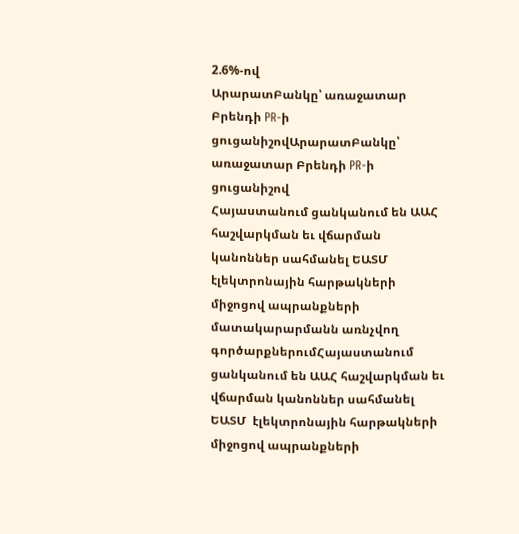2.6%-ով
ԱրարատԲանկը՝ առաջատար Բրենդի PR-ի ցուցանիշովԱրարատԲանկը՝ առաջատար Բրենդի PR-ի ցուցանիշով
Հայաստանում ցանկանում են ԱԱՀ հաշվարկման եւ վճարման կանոններ սահմանել ԵԱՏՄ  էլեկտրոնային հարթակների միջոցով ապրանքների մատակարարմանն առնչվող գործարքներումՀայաստանում ցանկանում են ԱԱՀ հաշվարկման եւ վճարման կանոններ սահմանել ԵԱՏՄ  էլեկտրոնային հարթակների միջոցով ապրանքների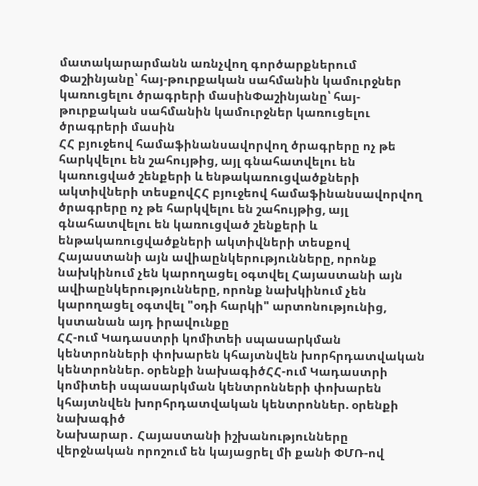մատակարարմանն առնչվող գործարքներում
Փաշինյանը՝ հայ-թուրքական սահմանին կամուրջներ կառուցելու ծրագրերի մասինՓաշինյանը՝ հայ-թուրքական սահմանին կամուրջներ կառուցելու ծրագրերի մասին
ՀՀ բյուջեով համաֆինանսավորվող ծրագրերը ոչ թե հարկվելու են շահույթից, այլ գնահատվելու են կառուցված շենքերի և ենթակառուցվածքների ակտիվների տեսքովՀՀ բյուջեով համաֆինանսավորվող ծրագրերը ոչ թե հարկվելու են շահույթից, այլ գնահատվելու են կառուցված շենքերի և ենթակառուցվածքների ակտիվների տեսքով
Հայաստանի այն ավիաընկերությունները, որոնք նախկինում չեն կարողացել օգտվել Հայաստանի այն ավիաընկերությունները, որոնք նախկինում չեն կարողացել օգտվել "օդի հարկի" արտոնությունից, կստանան այդ իրավունքը
ՀՀ-ում Կադաստրի կոմիտեի սպասարկման կենտրոնների փոխարեն կհայտնվեն խորհրդատվական կենտրոններ. օրենքի նախագիծՀՀ-ում Կադաստրի կոմիտեի սպասարկման կենտրոնների փոխարեն կհայտնվեն խորհրդատվական կենտրոններ. օրենքի նախագիծ
Նախարար․ Հայաստանի իշխանությունները վերջնական որոշում են կայացրել մի քանի ՓՄՌ-ով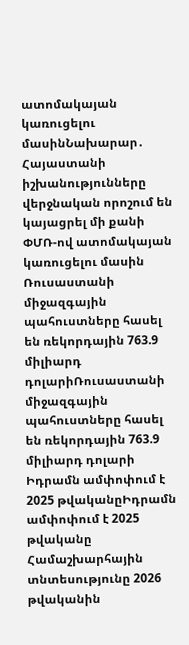ատոմակայան կառուցելու մասինՆախարար․ Հայաստանի իշխանությունները վերջնական որոշում են կայացրել մի քանի ՓՄՌ-ով ատոմակայան կառուցելու մասին
Ռուսաստանի միջազգային պահուստները հասել են ռեկորդային 763.9 միլիարդ դոլարիՌուսաստանի միջազգային պահուստները հասել են ռեկորդային 763.9 միլիարդ դոլարի
Իդրամն ամփոփում է 2025 թվականըԻդրամն ամփոփում է 2025 թվականը
Համաշխարհային տնտեսությունը 2026 թվականին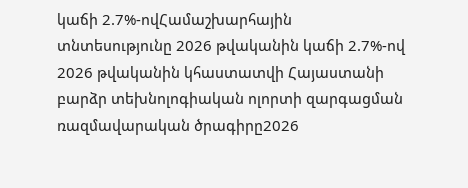կաճի 2.7%-ովՀամաշխարհային տնտեսությունը 2026 թվականին կաճի 2.7%-ով
2026 թվականին կհաստատվի Հայաստանի բարձր տեխնոլոգիական ոլորտի զարգացման ռազմավարական ծրագիրը2026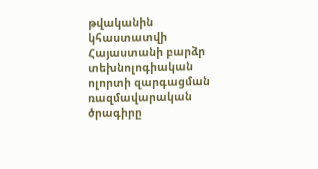թվականին կհաստատվի Հայաստանի բարձր տեխնոլոգիական ոլորտի զարգացման ռազմավարական ծրագիրը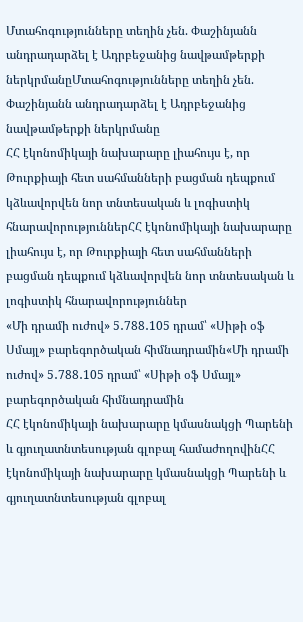Մտահոգությունները տեղին չեն. Փաշինյանն անդրադարձել է Ադրբեջանից նավթամթերքի ներկրմանըՄտահոգությունները տեղին չեն. Փաշինյանն անդրադարձել է Ադրբեջանից նավթամթերքի ներկրմանը
ՀՀ էկոնոմիկայի նախարարը լիահույս է, որ Թուրքիայի հետ սահմանների բացման դեպքում կձևավորվեն նոր տնտեսական և լոգիստիկ հնարավորություններՀՀ էկոնոմիկայի նախարարը լիահույս է, որ Թուրքիայի հետ սահմանների բացման դեպքում կձևավորվեն նոր տնտեսական և լոգիստիկ հնարավորություններ
«Մի դրամի ուժով» 5․788․105 դրամ՝ «Սիթի օֆ Սմայլ» բարեգործական հիմնադրամին«Մի դրամի ուժով» 5․788․105 դրամ՝ «Սիթի օֆ Սմայլ» բարեգործական հիմնադրամին
ՀՀ էկոնոմիկայի նախարարը կմասնակցի Պարենի և գյուղատնտեսության գլոբալ համաժողովինՀՀ էկոնոմիկայի նախարարը կմասնակցի Պարենի և գյուղատնտեսության գլոբալ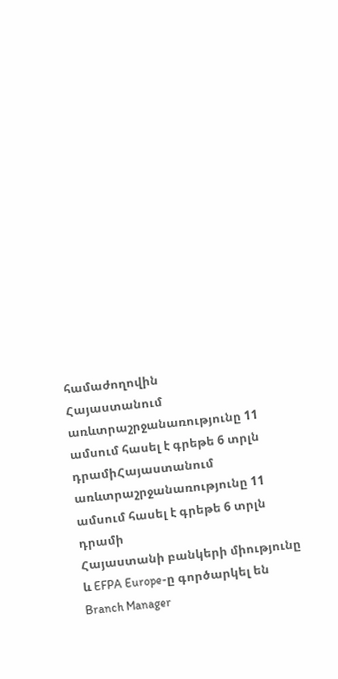համաժողովին
Հայաստանում առևտրաշրջանառությունը 11 ամսում հասել է գրեթե 6 տրլն դրամիՀայաստանում առևտրաշրջանառությունը 11 ամսում հասել է գրեթե 6 տրլն դրամի
Հայաստանի բանկերի միությունը և EFPA Europe-ը գործարկել են Branch Manager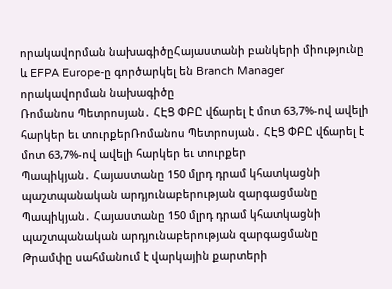որակավորման նախագիծըՀայաստանի բանկերի միությունը և EFPA Europe-ը գործարկել են Branch Manager որակավորման նախագիծը
Ռոմանոս Պետրոսյան․ ՀԷՑ ՓԲԸ վճարել է մոտ 63,7%-ով ավելի հարկեր եւ տուրքերՌոմանոս Պետրոսյան․ ՀԷՑ ՓԲԸ վճարել է մոտ 63,7%-ով ավելի հարկեր եւ տուրքեր
Պապիկյան․ Հայաստանը 150 մլրդ դրամ կհատկացնի պաշտպանական արդյունաբերության զարգացմանը Պապիկյան․ Հայաստանը 150 մլրդ դրամ կհատկացնի պաշտպանական արդյունաբերության զարգացմանը
Թրամփը սահմանում է վարկային քարտերի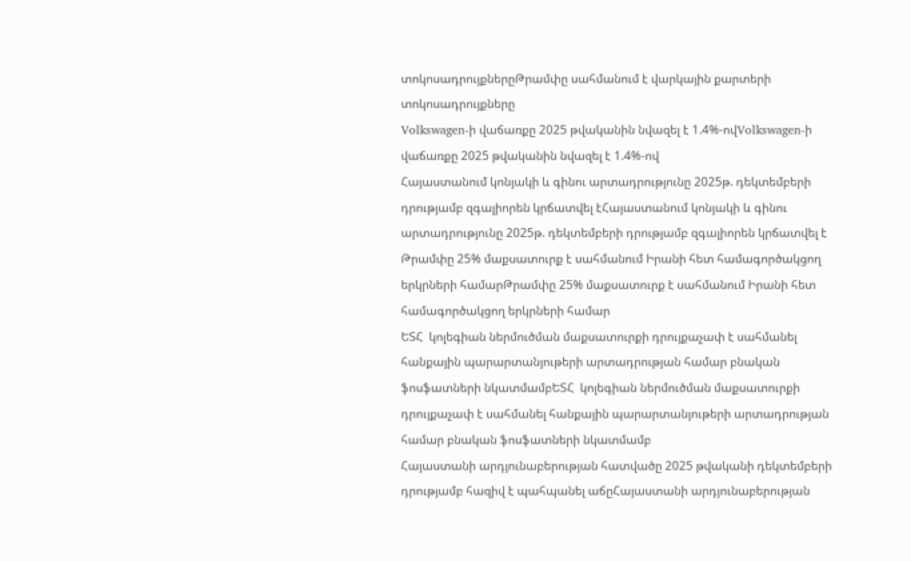տոկոսադրույքներըԹրամփը սահմանում է վարկային քարտերի տոկոսադրույքները
Volkswagen-ի վաճառքը 2025 թվականին նվազել է 1.4%-ովVolkswagen-ի վաճառքը 2025 թվականին նվազել է 1.4%-ով
Հայաստանում կոնյակի և գինու արտադրությունը 2025թ. դեկտեմբերի դրությամբ զգալիորեն կրճատվել էՀայաստանում կոնյակի և գինու արտադրությունը 2025թ. դեկտեմբերի դրությամբ զգալիորեն կրճատվել է
Թրամփը 25% մաքսատուրք է սահմանում Իրանի հետ համագործակցող երկրների համարԹրամփը 25% մաքսատուրք է սահմանում Իրանի հետ համագործակցող երկրների համար
ԵՏՀ  կոլեգիան ներմուծման մաքսատուրքի դրույքաչափ է սահմանել հանքային պարարտանյութերի արտադրության համար բնական ֆոսֆատների նկատմամբԵՏՀ  կոլեգիան ներմուծման մաքսատուրքի դրույքաչափ է սահմանել հանքային պարարտանյութերի արտադրության համար բնական ֆոսֆատների նկատմամբ
Հայաստանի արդյունաբերության հատվածը 2025 թվականի դեկտեմբերի դրությամբ հազիվ է պահպանել աճըՀայաստանի արդյունաբերության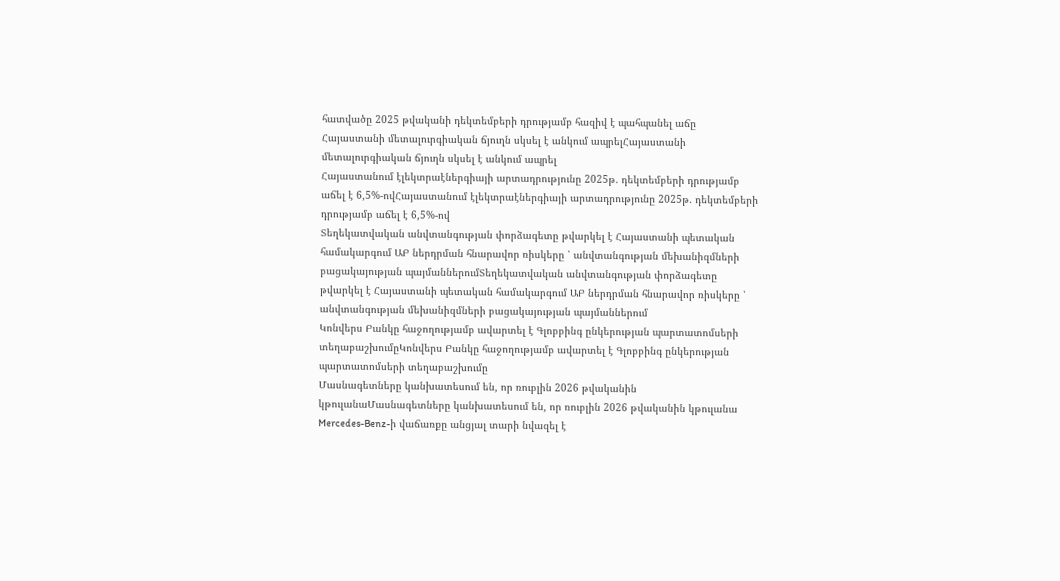հատվածը 2025 թվականի դեկտեմբերի դրությամբ հազիվ է պահպանել աճը
Հայաստանի մետալուրգիական ճյուղն սկսել է անկում ապրելՀայաստանի մետալուրգիական ճյուղն սկսել է անկում ապրել
Հայաստանում էլեկտրաէներգիայի արտադրությունը 2025թ. դեկտեմբերի դրությամբ աճել է 6,5%-ովՀայաստանում էլեկտրաէներգիայի արտադրությունը 2025թ. դեկտեմբերի դրությամբ աճել է 6,5%-ով
Տեղեկատվական անվտանգության փորձագետը թվարկել է Հայաստանի պետական համակարգում ԱԲ ներդրման հնարավոր ռիսկերը ՝ անվտանգության մեխանիզմների բացակայության պայմաններումՏեղեկատվական անվտանգության փորձագետը թվարկել է Հայաստանի պետական համակարգում ԱԲ ներդրման հնարավոր ռիսկերը ՝ անվտանգության մեխանիզմների բացակայության պայմաններում
Կոնվերս Բանկը հաջողությամբ ավարտել է Գլոբբինգ ընկերության պարտատոմսերի տեղաբաշխումըԿոնվերս Բանկը հաջողությամբ ավարտել է Գլոբբինգ ընկերության պարտատոմսերի տեղաբաշխումը
Մասնագետները կանխատեսում են, որ ռուբլին 2026 թվականին կթուլանաՄասնագետները կանխատեսում են, որ ռուբլին 2026 թվականին կթուլանա
Mercedes-Benz-ի վաճառքը անցյալ տարի նվազել է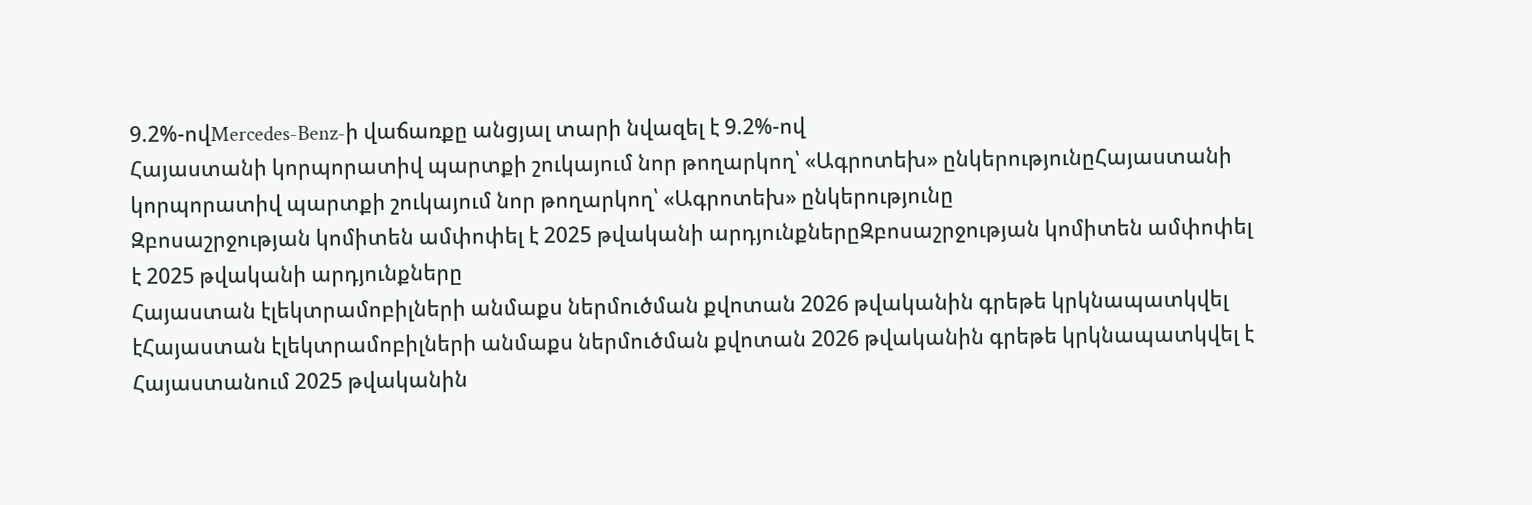9.2%-ովMercedes-Benz-ի վաճառքը անցյալ տարի նվազել է 9.2%-ով
Հայաստանի կորպորատիվ պարտքի շուկայում նոր թողարկող՝ «Ագրոտեխ» ընկերությունըՀայաստանի կորպորատիվ պարտքի շուկայում նոր թողարկող՝ «Ագրոտեխ» ընկերությունը
Զբոսաշրջության կոմիտեն ամփոփել է 2025 թվականի արդյունքներըԶբոսաշրջության կոմիտեն ամփոփել է 2025 թվականի արդյունքները
Հայաստան էլեկտրամոբիլների անմաքս ներմուծման քվոտան 2026 թվականին գրեթե կրկնապատկվել էՀայաստան էլեկտրամոբիլների անմաքս ներմուծման քվոտան 2026 թվականին գրեթե կրկնապատկվել է
Հայաստանում 2025 թվականին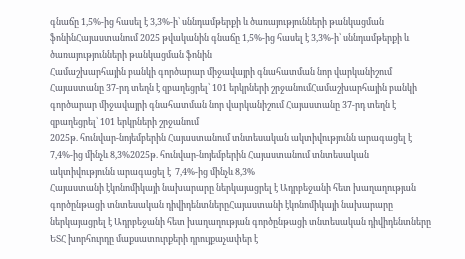գնաճը 1,5%-ից հասել է 3,3%-ի՝ սննդամթերքի և ծառայությունների թանկացման ֆոնինՀայաստանում 2025 թվականին գնաճը 1,5%-ից հասել է 3,3%-ի՝ սննդամթերքի և ծառայությունների թանկացման ֆոնին
Համաշխարհային բանկի գործարար միջավայրի գնահատման նոր վարկանիշում Հայաստանը 37-րդ տեղն է զբաղեցրել՝ 101 երկրների շրջանումՀամաշխարհային բանկի գործարար միջավայրի գնահատման նոր վարկանիշում Հայաստանը 37-րդ տեղն է զբաղեցրել՝ 101 երկրների շրջանում
2025թ. հունվար-նոյեմբերին Հայաստանում տնտեսական ակտիվությունն արագացել է  7,4%-ից մինչև 8,3%2025թ. հունվար-նոյեմբերին Հայաստանում տնտեսական ակտիվությունն արագացել է  7,4%-ից մինչև 8,3%
Հայաստանի էկոնոմիկայի նախարարը ներկայացրել է Ադրբեջանի հետ խաղաղության գործընթացի տնտեսական դիվիդենտներըՀայաստանի էկոնոմիկայի նախարարը ներկայացրել է Ադրբեջանի հետ խաղաղության գործընթացի տնտեսական դիվիդենտները
ԵՏՀ խորհուրդը մաքսատուրքերի դրույքաչափեր է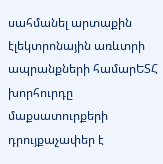սահմանել արտաքին էլեկտրոնային առևտրի ապրանքների համարԵՏՀ խորհուրդը մաքսատուրքերի դրույքաչափեր է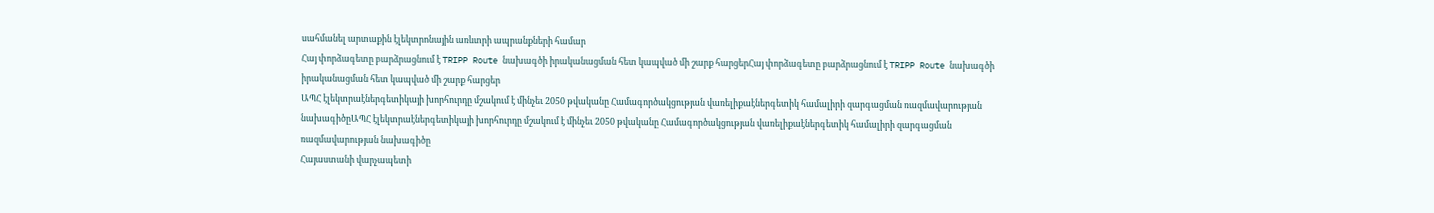սահմանել արտաքին էլեկտրոնային առևտրի ապրանքների համար
Հայ փորձագետը բարձրացնում է TRIPP Route նախագծի իրականացման հետ կապված մի շարք հարցերՀայ փորձագետը բարձրացնում է TRIPP Route նախագծի իրականացման հետ կապված մի շարք հարցեր
ԱՊՀ էլեկտրաէներգետիկայի խորհուրդը մշակում է մինչեւ 2050 թվականը Համագործակցության վառելիքաէներգետիկ համալիրի զարգացման ռազմավարության նախագիծըԱՊՀ էլեկտրաէներգետիկայի խորհուրդը մշակում է մինչեւ 2050 թվականը Համագործակցության վառելիքաէներգետիկ համալիրի զարգացման ռազմավարության նախագիծը
Հայաստանի վարչապետի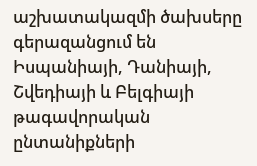աշխատակազմի ծախսերը գերազանցում են Իսպանիայի, Դանիայի, Շվեդիայի և Բելգիայի թագավորական ընտանիքների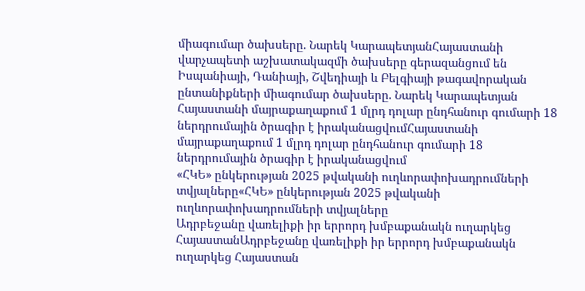միագումար ծախսերը. Նարեկ ԿարապետյանՀայաստանի վարչապետի աշխատակազմի ծախսերը գերազանցում են Իսպանիայի, Դանիայի, Շվեդիայի և Բելգիայի թագավորական ընտանիքների միագումար ծախսերը. Նարեկ Կարապետյան
Հայաստանի մայրաքաղաքում 1 մլրդ դոլար ընդհանուր գումարի 18 ներդրումային ծրագիր է իրականացվումՀայաստանի մայրաքաղաքում 1 մլրդ դոլար ընդհանուր գումարի 18 ներդրումային ծրագիր է իրականացվում
«ՀԿԵ» ընկերության 2025 թվականի ուղևորափոխադրումների տվյալները«ՀԿԵ» ընկերության 2025 թվականի ուղևորափոխադրումների տվյալները
Ադրբեջանը վառելիքի իր երրորդ խմբաքանակն ուղարկեց ՀայաստանԱդրբեջանը վառելիքի իր երրորդ խմբաքանակն ուղարկեց Հայաստան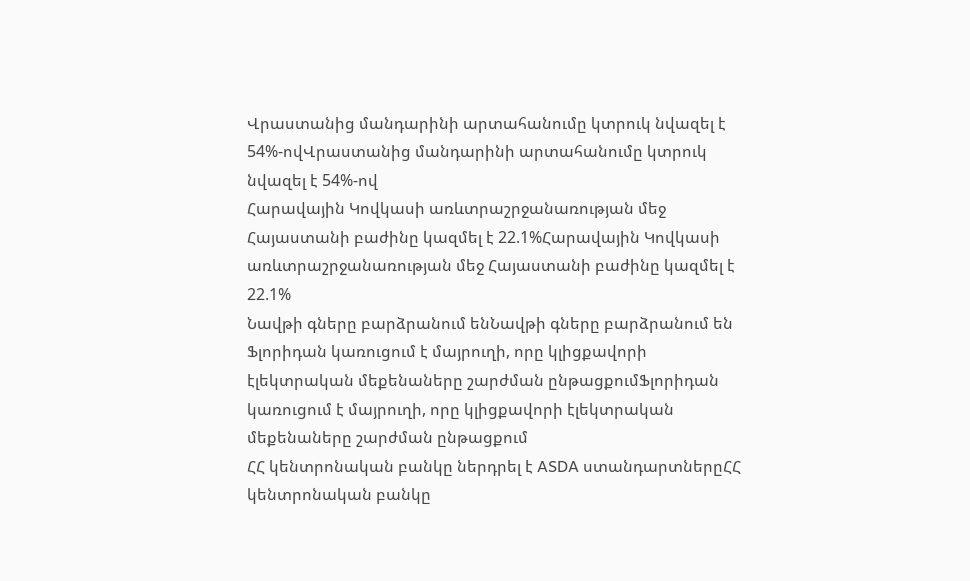Վրաստանից մանդարինի արտահանումը կտրուկ նվազել է 54%-ովՎրաստանից մանդարինի արտահանումը կտրուկ նվազել է 54%-ով
Հարավային Կովկասի առևտրաշրջանառության մեջ Հայաստանի բաժինը կազմել է 22.1%Հարավային Կովկասի առևտրաշրջանառության մեջ Հայաստանի բաժինը կազմել է 22.1%
Նավթի գները բարձրանում ենՆավթի գները բարձրանում են
Ֆլորիդան կառուցում է մայրուղի, որը կլիցքավորի էլեկտրական մեքենաները շարժման ընթացքումՖլորիդան կառուցում է մայրուղի, որը կլիցքավորի էլեկտրական մեքենաները շարժման ընթացքում
ՀՀ կենտրոնական բանկը ներդրել է ASDA ստանդարտներըՀՀ կենտրոնական բանկը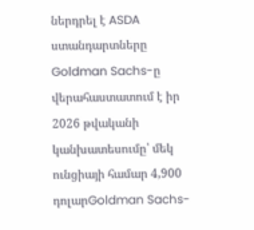ներդրել է ASDA ստանդարտները
Goldman Sachs-ը վերահաստատում է իր 2026 թվականի կանխատեսումը՝ մեկ ունցիայի համար 4,900 դոլարGoldman Sachs-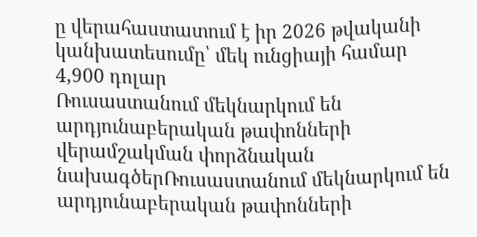ը վերահաստատում է իր 2026 թվականի կանխատեսումը՝ մեկ ունցիայի համար 4,900 դոլար
Ռուսաստանում մեկնարկում են արդյունաբերական թափոնների վերամշակման փորձնական նախագծերՌուսաստանում մեկնարկում են արդյունաբերական թափոնների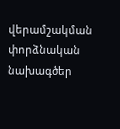վերամշակման փորձնական նախագծեր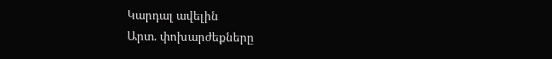Կարդալ ավելին
Արտ. փոխարժեքները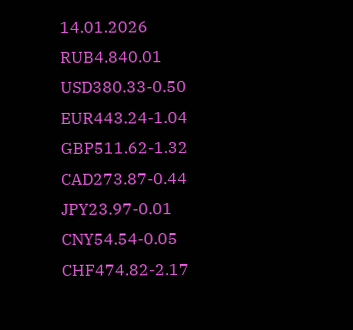14.01.2026
RUB4.840.01
USD380.33-0.50
EUR443.24-1.04
GBP511.62-1.32
CAD273.87-0.44
JPY23.97-0.01
CNY54.54-0.05
CHF474.82-2.17